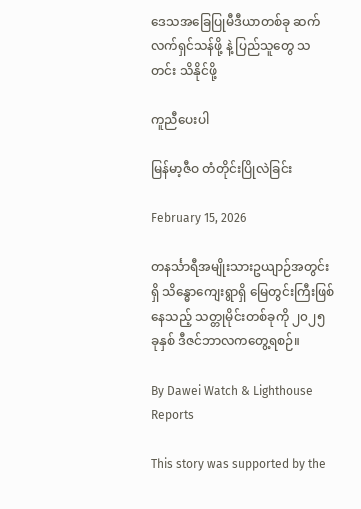ဒေသအခြေပြုမီဒီယာတစ်ခု ဆက်လက်ရှင်သန်ဖို့ နဲ့ ပြည်သူတွေ သတင်း သိနိုင်ဖို့

ကူညီပေးပါ

မြန်မာ့ဇီဝ တံတိုင်းပြိုလဲခြင်း

February 15, 2026

တနင်္သာရီအမျိုးသားဥယျာဉ်အတွင်းရှိ သိန္ဓောကျေးရွာရှိ မြေတွင်းကြီးဖြစ်နေသည့် သတ္တုမိုင်းတစ်ခုကို ၂၀၂၅ ခုနှစ် ဒီဇင်ဘာလကတွေ့ရစဉ်။

By Dawei Watch & Lighthouse Reports

This story was supported by the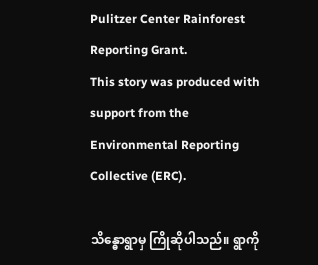Pulitzer Center Rainforest Reporting Grant.
This story was produced with support from the Environmental Reporting Collective (ERC).

သိန္ဓောရွာမှ ကြိုဆိုပါသည်။ ရွာကို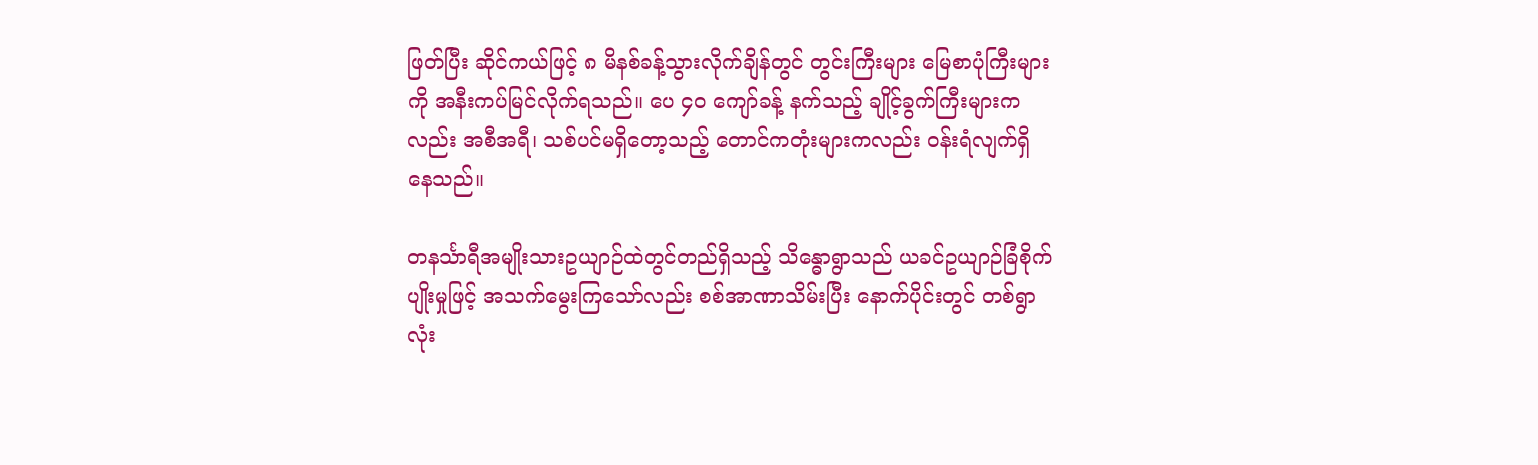ဖြတ်ပြီး ဆိုင်ကယ်ဖြင့် ၈ မိနစ်ခန့်သွားလိုက်ချိန်တွင် တွင်းကြီးများ မြေစာပုံကြီးများကို အနီးကပ်မြင်လိုက်ရသည်။ ပေ ၄၀ ကျော်ခန့် နက်သည့် ချိုင့်ခွက်ကြီးများကလည်း အစီအရီ၊ သစ်ပင်မရှိတော့သည့် တောင်ကတုံးများကလည်း ဝန်းရံလျက်ရှိနေသည်။

တနင်္သာရီအမျိုးသားဥယျာဉ်ထဲတွင်တည်ရှိသည့် သိန္ဓောရွာသည် ယခင်ဥယျာဉ်ခြံစိုက်ပျိုးမှုဖြင့် အသက်မွေးကြသော်လည်း စစ်အာဏာသိမ်းပြီး နောက်ပိုင်းတွင် တစ်ရွာလုံး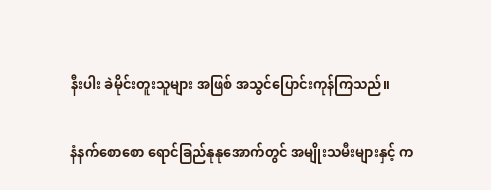နီးပါး ခဲမိုင်းတူးသူများ အဖြစ် အသွင်ပြောင်းကုန်ကြသည်။

နံနက်စောစော ရောင်ခြည်နုနုအောက်တွင် အမျိုးသမီးများနှင့် က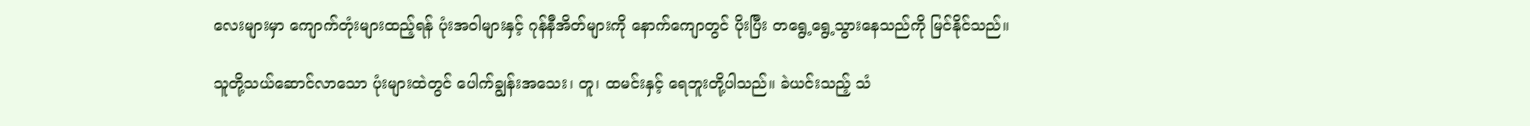လေးများမှာ ကျောက်တုံးများထည့်ရန် ပုံးအဝါများနှင့် ဂုန်နီအိတ်များကို နောက်ကျောတွင် ပိုးပြီး တရွေ့ရွေ့သွားနေသည်ကို မြင်နိုင်သည်။

သူတို့သယ်ဆောင်လာသော ပုံးများထဲတွင် ပေါက်ချွန်းအသေး၊ တူ၊ ထမင်းနှင့် ရေဘူးတို့ပါသည်။ ခဲယင်းသည့် သံ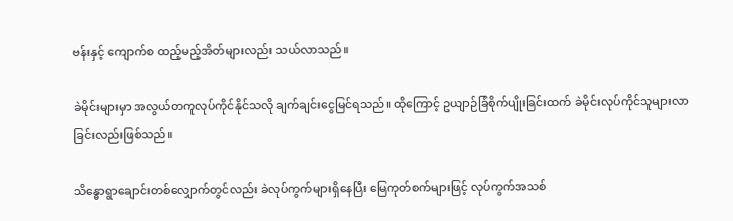ဗန်းနှင့် ကျောက်စ ထည့်မည့်အိတ်များလည်း သယ်လာသည်။

ခဲမိုင်းများမှာ အလွယ်တကူလုပ်ကိုင်နိုင်သလို ချက်ချင်းငွေမြင်ရသည်။ ထိုကြောင့် ဥယျာဉ်ခြံစိုက်ပျိုးခြင်းထက် ခဲမိုင်းလုပ်ကိုင်သူများလာခြင်းလည်းဖြစ်သည်။

သိန္ဓောရွာချောင်းတစ်လျှောက်တွင်လည်း ခဲလုပ်ကွက်များရှိနေပြီး မြေကုတ်စက်များဖြင့် လုပ်ကွက်အသစ်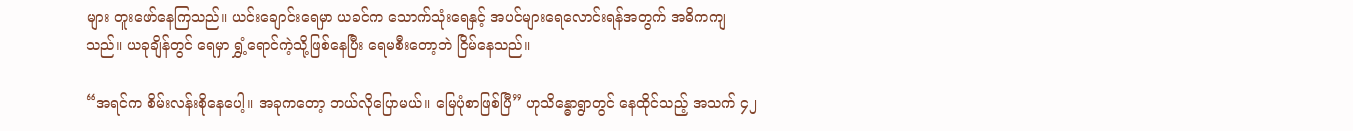များ တူးဖော်နေကြသည်။ ယင်းချောင်းရေမှာ ယခင်က သောက်သုံးရေနှင့် အပင်များရေလောင်းရန်အတွက် အဓိကကျသည်။ ယခုချိန်တွင် ရေမှာ ရွှံ့ရောင်ကဲ့သို့ဖြစ်နေပြီး ရေမစီးတော့ဘဲ ငြိမ်နေသည်။

“အရင်က စိမ်းလန်းစိုနေပေါ့။ အခုကတော့ ဘယ်လိုပြောမယ်။ မြေပုံစာဖြစ်ပြီ” ဟုသိန္ဓောရွာတွင် နေထိုင်သည့် အသက် ၄၂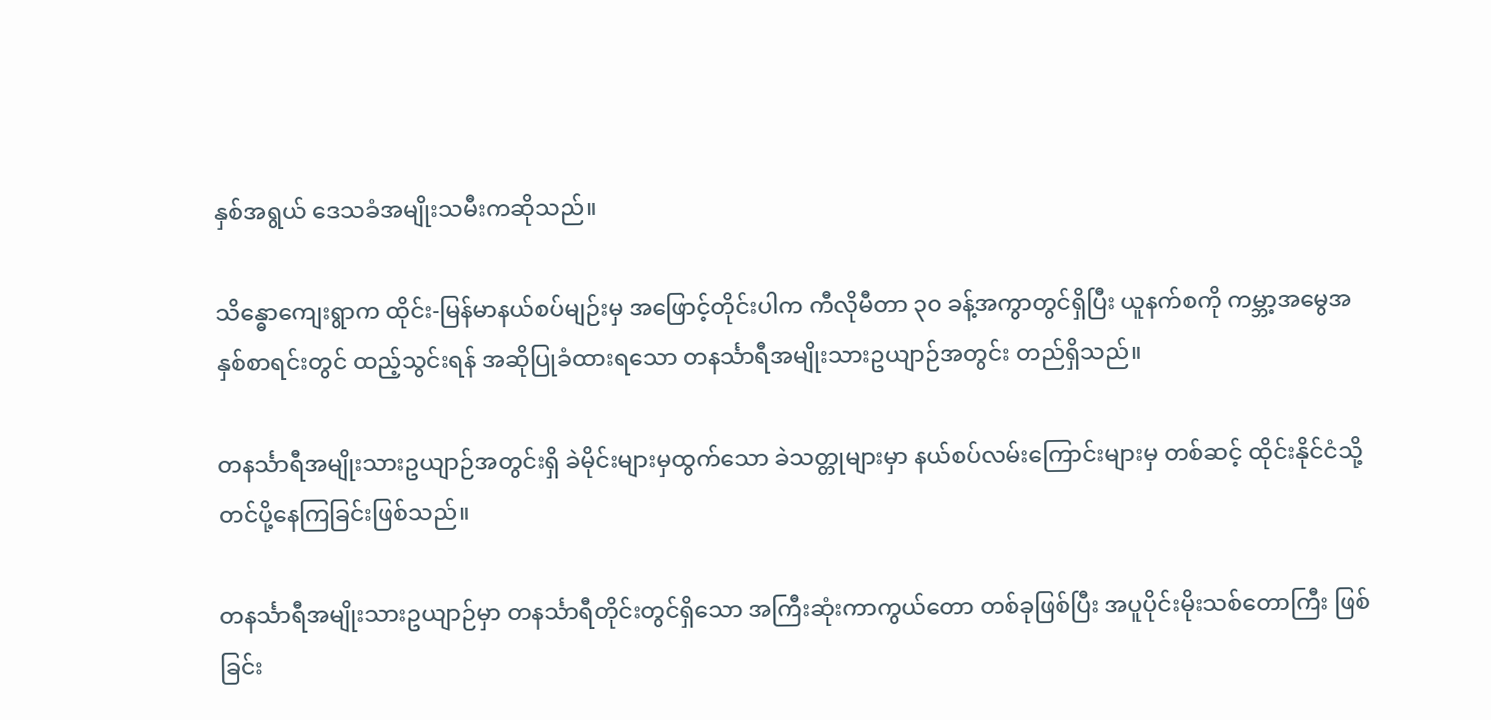နှစ်အရွယ် ဒေသခံအမျိုးသမီးကဆိုသည်။

သိန္ဓောကျေးရွာက ထိုင်း-မြန်မာနယ်စပ်မျဉ်းမှ အဖြောင့်တိုင်းပါက ကီလိုမီတာ ၃၀ ခန့်အကွာတွင်ရှိပြီး ယူနက်စကို ကမ္ဘာ့အမွေအနှစ်စာရင်းတွင် ထည့်သွင်းရန် အဆိုပြုခံထားရသော တနင်္သာရီအမျိုးသားဥယျာဉ်အတွင်း တည်ရှိသည်။

တနင်္သာရီအမျိုးသားဥယျာဉ်အတွင်းရှိ ခဲမိုင်းများမှထွက်သော ခဲသတ္တုများမှာ နယ်စပ်လမ်းကြောင်းများမှ တစ်ဆင့် ထိုင်းနိုင်ငံသို့ တင်ပို့နေကြခြင်းဖြစ်သည်။

တနင်္သာရီအမျိုးသားဥယျာဉ်မှာ တနင်္သာရီတိုင်းတွင်ရှိသော အကြီးဆုံးကာကွယ်တော တစ်ခုဖြစ်ပြီး အပူပိုင်းမိုးသစ်တောကြီး ဖြစ်ခြင်း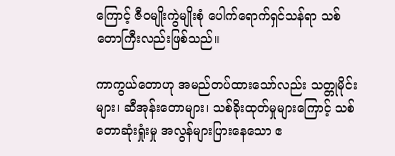ကြောင့် ဇီဝမျိုးကွဲမျိုးစုံ ပေါက်ရောက်ရှင်သန်ရာ သစ်တောကြီးလည်းဖြစ်သည်။

ကာကွယ်တောဟု အမည်တပ်ထားသော်လည်း သတ္တုမိုင်းများ၊ ဆီအုန်းတောများ၊ သစ်ခိုးထုတ်မှုများကြောင့် သစ်တောဆုံးရှုံးမှု အလွန်များပြားနေသော ဧ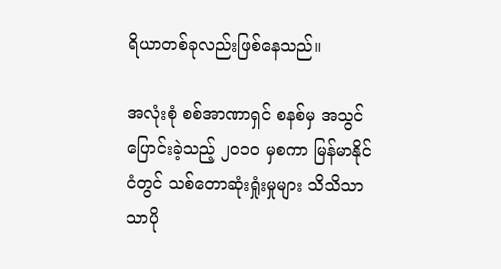ရိယာတစ်ခုလည်းဖြစ်နေသည်။

အလုံးစုံ စစ်အာဏာရှင် စနစ်မှ အသွင်ပြောင်းခဲ့သည့် ၂၀၁၀ မှစကာ မြန်မာနိုင်ငံတွင် သစ်တောဆုံးရှုံးမှုများ သိသိသာသာပို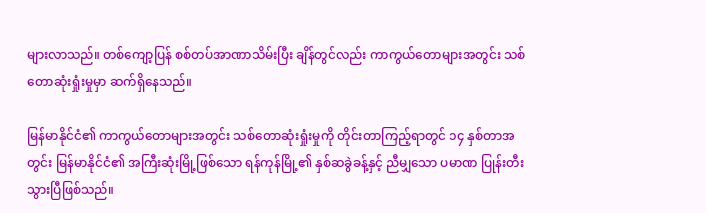များလာသည်။ တစ်ကျော့ပြန် စစ်တပ်အာဏာသိမ်းပြီး ချိန်တွင်လည်း ကာကွယ်တောများအတွင်း သစ်တောဆုံးရှုံးမှုမှာ ဆက်ရှိနေသည်။

မြန်မာနိုင်ငံ၏ ကာကွယ်တောများအတွင်း သစ်တောဆုံးရှုံးမှုကို တိုင်းတာကြည့်ရာတွင် ၁၄ နှစ်တာအတွင်း မြန်မာနိုင်ငံ၏ အကြီးဆုံးမြို့ဖြစ်သော ရန်ကုန်မြို့၏ နှစ်ဆခွဲခန့်နှင့် ညီမျှသော ပမာဏ ပြုန်းတီးသွားပြီဖြစ်သည်။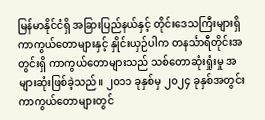မြန်မာနိုင်ငံရှိ အခြားပြည်နယ်နှင့် တိုင်းဒေသကြီးများရှိ ကာကွယ်တောများနှင့် နှိုင်းယှဉ်ပါက တနင်္သာရီတိုင်းအတွင်းရှိ ကာကွယ်တောများသည် သစ်တောဆုံးရှုံးမှု အများဆုံးဖြစ်ခဲ့သည်။ ၂၀၁၁ ခုနှစ်မှ ၂၀၂၄ ခုနှစ်အတွင်း ကာကွယ်တောများတွင်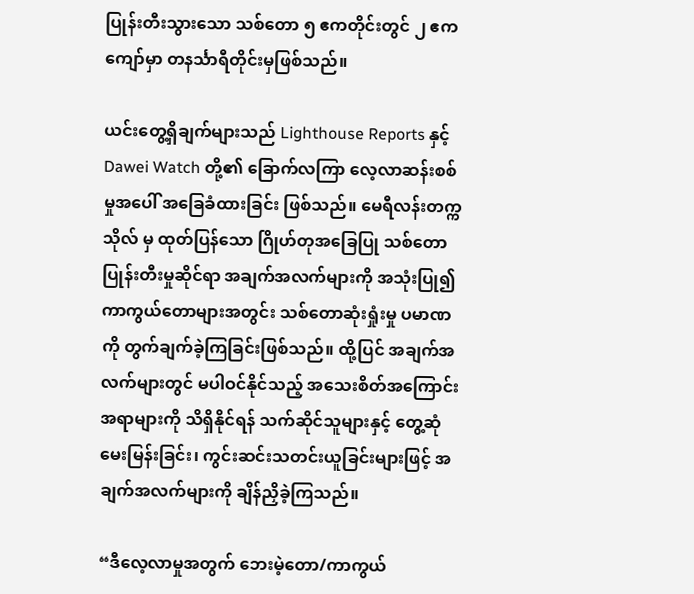ပြုန်းတီးသွားသော သစ်တော ၅ ဧကတိုင်းတွင် ၂ ဧကကျော်မှာ တနင်္သာရီတိုင်းမှဖြစ်သည်။

ယင်းတွေ့ရှိချက်များသည် Lighthouse Reports နှင့် Dawei Watch တို့၏ ခြောက်လကြာ လေ့လာဆန်းစစ်မှုအပေါ် အခြေခံထားခြင်း ဖြစ်သည်။ မေရီလန်းတက္ကသိုလ် မှ ထုတ်ပြန်သော ဂြိုဟ်တုအခြေပြု သစ်တောပြုန်းတီးမှုဆိုင်ရာ အချက်အလက်များကို အသုံးပြု၍ ကာကွယ်တောများအတွင်း သစ်တောဆုံးရှုံးမှု ပမာဏကို တွက်ချက်ခဲ့ကြခြင်းဖြစ်သည်။ ထို့ပြင် အချက်အလက်များတွင် မပါဝင်နိုင်သည့် အသေးစိတ်အကြောင်းအရာများကို သိရှိနိုင်ရန် သက်ဆိုင်သူများနှင့် တွေ့ဆုံမေးမြန်းခြင်း၊ ကွင်းဆင်းသတင်းယူခြင်းများဖြင့် အချက်အလက်များကို ချိန်ညှိခဲ့ကြသည်။

“ဒီလေ့လာမှုအတွက် ဘေးမဲ့တော/ကာကွယ်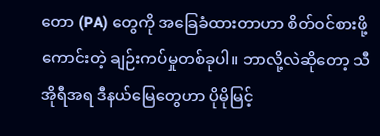တော (PA) တွေကို အခြေခံထားတာဟာ စိတ်ဝင်စားဖို့ကောင်းတဲ့ ချဉ်းကပ်မှုတစ်ခုပါ။ ဘာလို့လဲဆိုတော့ သီအိုရီအရ ဒီနယ်မြေတွေဟာ ပိုမိုမြင့်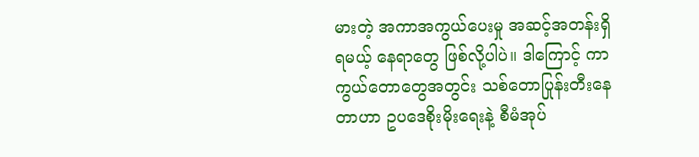မားတဲ့ အကာအကွယ်ပေးမှု အဆင့်အတန်းရှိရမယ့် နေရာတွေ ဖြစ်လို့ပါပဲ။ ဒါကြောင့် ကာကွယ်တောတွေအတွင်း သစ်တောပြုန်းတီးနေတာဟာ ဥပဒေစိုးမိုးရေးနဲ့ စီမံအုပ်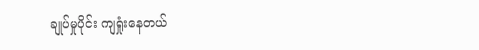ချုပ်မှုပိုင်း ကျရှုံးနေတယ်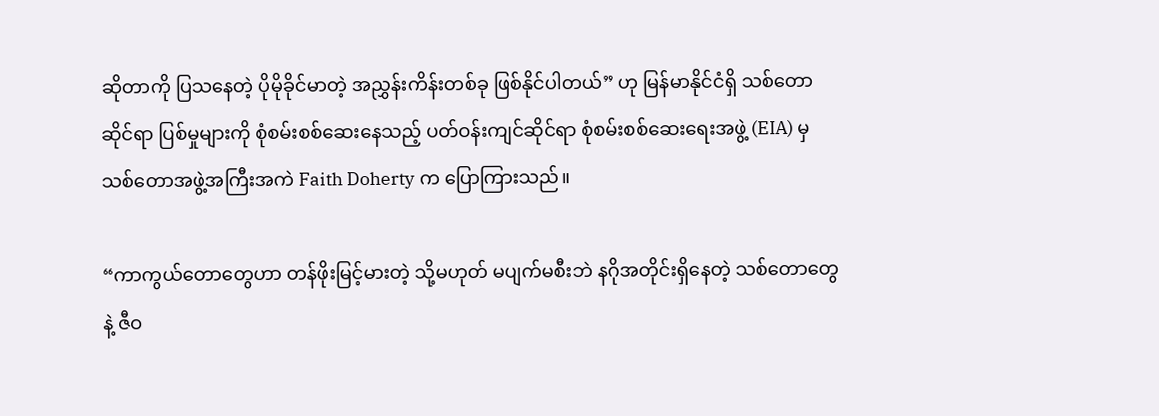ဆိုတာကို ပြသနေတဲ့ ပိုမိုခိုင်မာတဲ့ အညွှန်းကိန်းတစ်ခု ဖြစ်နိုင်ပါတယ်” ဟု မြန်မာနိုင်ငံရှိ သစ်တောဆိုင်ရာ ပြစ်မှုများကို စုံစမ်းစစ်ဆေးနေသည့် ပတ်ဝန်းကျင်ဆိုင်ရာ စုံစမ်းစစ်ဆေးရေးအဖွဲ့ (EIA) မှ သစ်တောအဖွဲ့အကြီးအကဲ Faith Doherty က ပြောကြားသည်။

“ကာကွယ်တောတွေဟာ တန်ဖိုးမြင့်မားတဲ့ သို့မဟုတ် မပျက်မစီးဘဲ နဂိုအတိုင်းရှိနေတဲ့ သစ်တောတွေနဲ့ ဇီဝ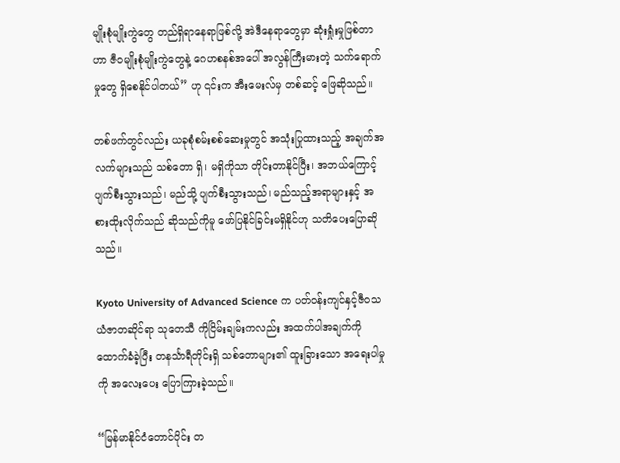မျိုးစုံမျိုးကွဲတွေ တည်ရှိရာနေရာဖြစ်လို့ အဲဒီနေရာတွေမှာ ဆုံးရှုံးမှုဖြစ်တာဟာ ဇီဝမျိုးစုံမျိုးကွဲတွေနဲ့ ဂေဟစနစ်အပေါ် အလွန်ကြီးမားတဲ့ သက်ရောက်မှုတွေ ရှိစေနိုင်ပါတယ်” ဟု ၎င်းက အီးမေးလ်မှ တစ်ဆင့် ဖြေဆိုသည်။

တစ်ဖက်တွင်လည်း ယခုစုံစမ်းစစ်ဆေးမှုတွင် အသုံးပြုထားသည့် အချက်အလက်များသည် သစ်တော ရှိ၊ မရှိကိုသာ တိုင်းတာနိုင်ပြီး၊ အဘယ်ကြောင့် ပျက်စီးသွားသည်၊ မည်သို့ ပျက်စီးသွားသည်၊ မည်သည့်အရာများနှင့် အစားထိုးလိုက်သည် ဆိုသည်ကိုမူ ဖော်ပြနိုင်ခြင်းမရှိနိုင်ဟု သတိပေးပြောဆိုသည်။

Kyoto University of Advanced Science က ပတ်ဝန်းကျင်နှင့်ဇီဝသယံဇာတဆိုင်ရာ သုတေသီ ကိုငြိမ်းချမ်းကလည်း အထက်ပါအချက်ကို ထောက်ခံခဲ့ပြီး တနင်္သာရီတိုင်းရှိ သစ်တောများ၏ ထူးခြားသော အရေးပါမှုကို အလေးပေး ပြောကြားခဲ့သည်။

“မြန်မာနိုင်ငံတောင်ပိုင်း တ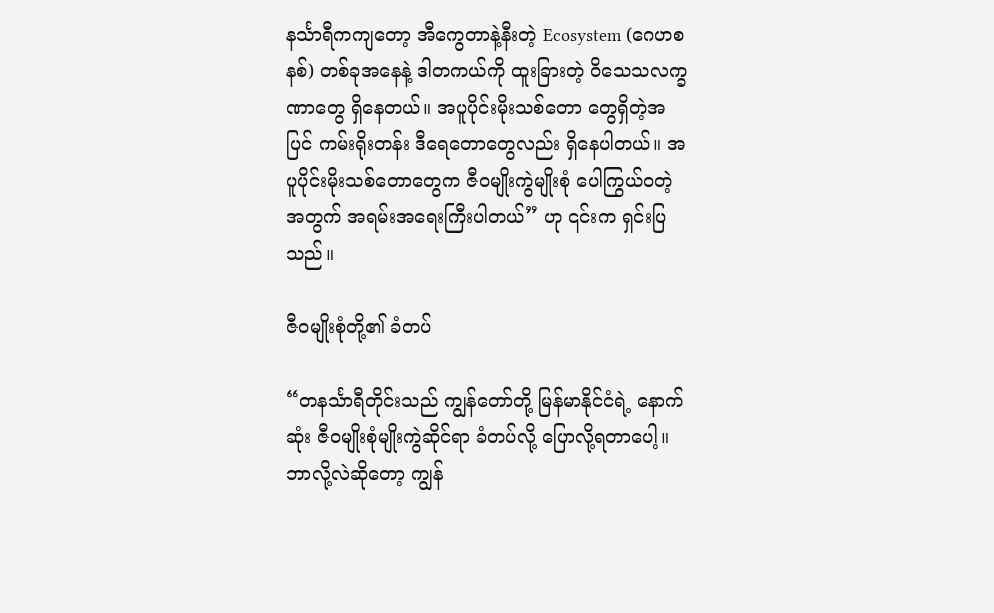နင်္သာရီကကျတော့ အီကွေတာနဲ့နီးတဲ့ Ecosystem (ဂေဟစနစ်) တစ်ခုအနေနဲ့ ဒါတကယ်ကို ထူးခြားတဲ့ ဝိသေသလက္ခဏာတွေ ရှိနေတယ်။ အပူပိုင်းမိုးသစ်တော တွေရှိတဲ့အပြင် ကမ်းရိုးတန်း ဒီရေတောတွေလည်း ရှိနေပါတယ်။ အပူပိုင်းမိုးသစ်တောတွေက ဇီဝမျိုးကွဲမျိုးစုံ ပေါကြွယ်ဝတဲ့အတွက် အရမ်းအရေးကြီးပါတယ်” ဟု ၎င်းက ရှင်းပြသည်။

ဇီဝမျိုးစုံတို့၏ ခံတပ်

“တနင်္သာရီတိုင်းသည် ကျွန်တော်တို့ မြန်မာနိုင်ငံရဲ့ နောက်ဆုံး ဇီဝမျိုးစုံမျိုးကွဲဆိုင်ရာ ခံတပ်လို့ ပြောလို့ရတာပေါ့။ ဘာလို့လဲဆိုတော့ ကျွန်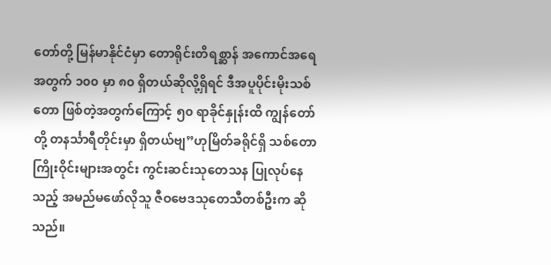တော်တို့ မြန်မာနိုင်ငံမှာ တောရိုင်းတိရစ္ဆာန် အကောင်အရေအတွက် ၁၀၀ မှာ ၈၀ ရှိတယ်ဆိုလို့ရှိရင် ဒီအပူပိုင်းမိုးသစ်တော ဖြစ်တဲ့အတွက်ကြောင့် ၅၀ ရာခိုင်နှုန်းထိ ကျွန်တော်တို့ တနင်္သာရီတိုင်းမှာ ရှိတယ်ဗျ”ဟုမြိတ်ခရိုင်ရှိ သစ်တောကြိုးဝိုင်းများအတွင်း ကွင်းဆင်းသုတေသန ပြုလုပ်နေသည့် အမည်မဖော်လိုသူ ဇီဝဗေဒသုတေသီတစ်ဦးက ဆိုသည်။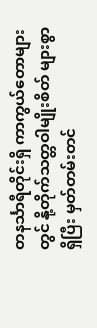တနင်္သာရီတိုင်းရှိ ကာကွယ်တောများတွင် နို့တိုက်သတ္တဝါမျိုးစိတ် များစွာရှိပြီး မှတ်တမ်းတင်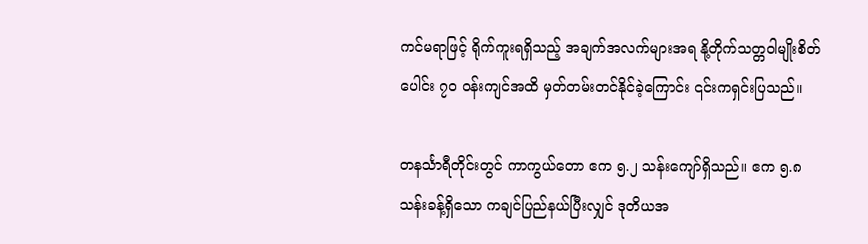ကင်မရာဖြင့် ရိုက်ကူးရရှိသည့် အချက်အလက်များအရ နို့တိုက်သတ္တဝါမျိုးစိတ်ပေါင်း ၇၀ ဝန်းကျင်အထိ မှတ်တမ်းတင်နိုင်ခဲ့ကြောင်း ၎င်းကရှင်းပြသည်။

တနင်္သာရီတိုင်းတွင် ကာကွယ်တော ဧက ၅.၂ သန်းကျော်ရှိသည်။ ဧက ၅.၈ သန်းခန့်ရှိသော ကချင်ပြည်နယ်ပြီးလျှင် ဒုတိယအ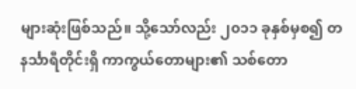များဆုံးဖြစ်သည်။ သို့သော်လည်း ၂၀၁၁ ခုနှစ်မှစ၍ တနင်္သာရီတိုင်းရှိ ကာကွယ်တောများ၏ သစ်တော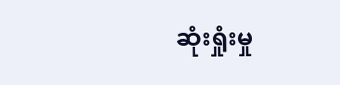ဆုံးရှုံးမှု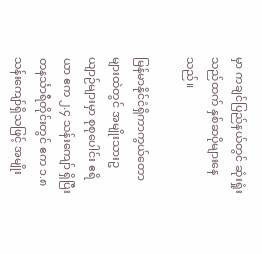မှာ ကချင်ပြည်နယ်တွင် ဆုံးရှုံးသည်ထက် နှစ်ဆပိုများနေသည်။

မြန်မာနိုင်ငံရှိကာကွယ်တောများထဲတွင် အမျိုးသားဥယျာဉ်များမှာ စုစုပေါင်း ဧရိယာ ဧက ၂.၄ သန်းကျော် ရှိပြီး တနင်္သာရီတိုင်းတွင် ဧက ၁.၈ သန်းကျော်ရှိသဖြင့် အမျိုး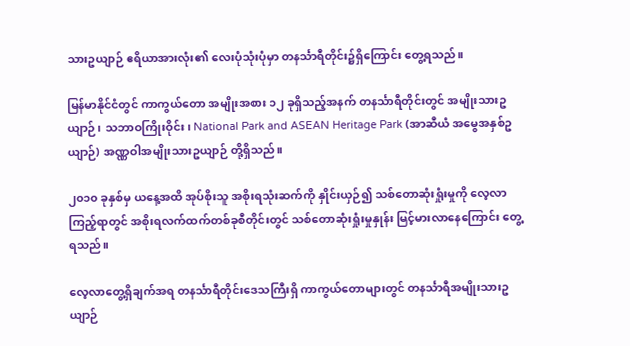သားဥယျာဉ် ဧရိယာအားလုံး၏ လေးပုံသုံးပုံမှာ တနင်္သာရီတိုင်း၌ရှိကြောင်း တွေ့ရသည်။

မြန်မာနိုင်ငံတွင် ကာကွယ်တော အမျိုးအစား ၁၂ ခုရှိသည့်အနက် တနင်္သာရီတိုင်းတွင် အမျိုးသားဥယျာဉ်၊ သဘာဝကြိုးဝိုင်း၊ National Park and ASEAN Heritage Park (အာဆီယံ အမွေအနှစ်ဥယျာဉ်) အဏ္ဏဝါအမျိုးသားဥယျာဉ် တို့ရှိသည်။

၂၀၁၀ ခုနှစ်မှ ယနေ့အထိ အုပ်စိုးသူ အစိုးရသုံးဆက်ကို နှိုင်းယှဉ်၍ သစ်တောဆုံးရှုံးမှုကို လေ့လာကြည့်ရာတွင် အစိုးရလက်ထက်တစ်ခုစီတိုင်းတွင် သစ်တောဆုံးရှုံးမှုနှုန်း မြင့်မားလာနေကြောင်း တွေ့ရသည်။

လေ့လာတွေ့ရှိချက်အရ တနင်္သာရီတိုင်းဒေသကြီးရှိ ကာကွယ်တောများတွင် တနင်္သာရီအမျိုးသားဥယျာဉ်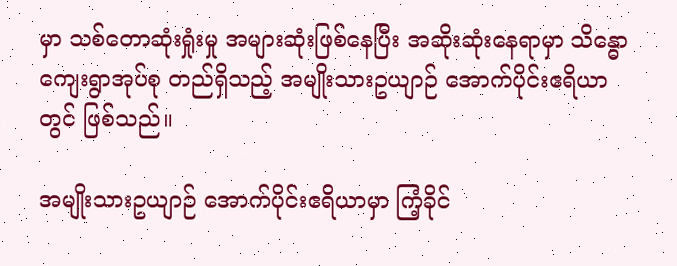မှာ သစ်တောဆုံးရှုံးမှု အများဆုံးဖြစ်နေပြီး အဆိုးဆုံးနေရာမှာ သိန္ဓောကျေးရွာအုပ်စု တည်ရှိသည့် အမျိုးသားဥယျာဉ် အောက်ပိုင်းဧရိယာတွင် ဖြစ်သည်။

အမျိုးသားဥယျာဉ် အောက်ပိုင်းဧရိယာမှာ ကြံ့ခိုင်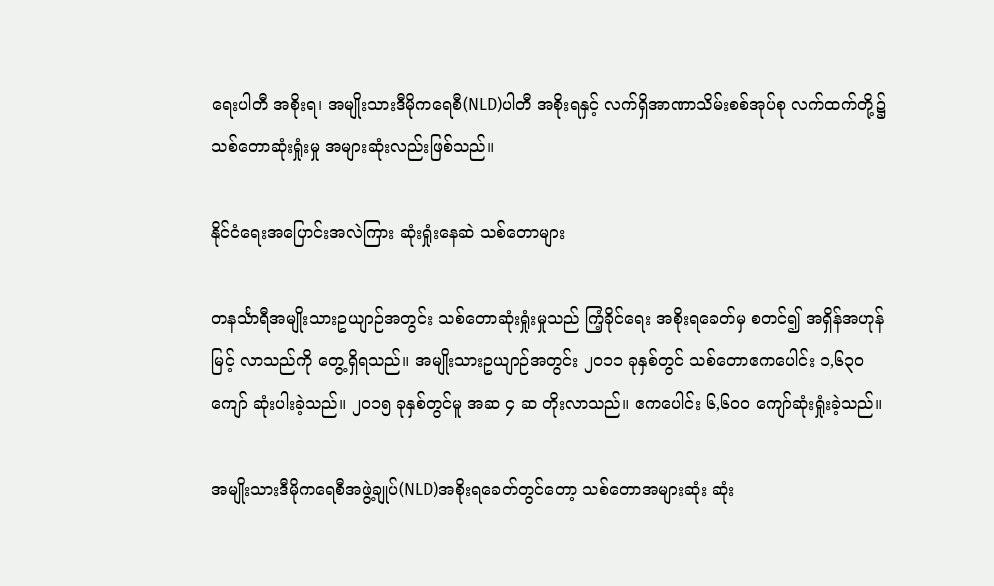ရေးပါတီ အစိုးရ၊ အမျိုးသားဒီမိုကရေစီ(NLD)ပါတီ အစိုးရနှင့် လက်ရှိအာဏာသိမ်းစစ်အုပ်စု လက်ထက်တို့၌ သစ်တောဆုံးရှုံးမှု အများဆုံးလည်းဖြစ်သည်။

နိုင်ငံရေးအပြောင်းအလဲကြား ဆုံးရှုံးနေဆဲ သစ်တောများ

တနင်္သာရီအမျိုးသားဥယျာဉ်အတွင်း သစ်တောဆုံးရှုံးမှုသည် ကြံ့ခိုင်ရေး အစိုးရခေတ်မှ စတင်၍ အရှိန်အဟုန်မြင့် လာသည်ကို တွေ့ရှိရသည်။ အမျိုးသားဥယျာဉ်အတွင်း ၂၀၁၁ ခုနှစ်တွင် သစ်တောဧကပေါင်း ၁,၆၃၀ ကျော် ဆုံးပါးခဲ့သည်။ ၂၀၁၅ ခုနှစ်တွင်မူ အဆ ၄ ဆ တိုးလာသည်။ ဧကပေါင်း ၆,၆၀၀ ကျော်ဆုံးရှုံးခဲ့သည်။

အမျိုးသားဒီမိုကရေစီအဖွဲ့ချုပ်(NLD)အစိုးရခေတ်တွင်တော့ သစ်တောအများဆုံး ဆုံး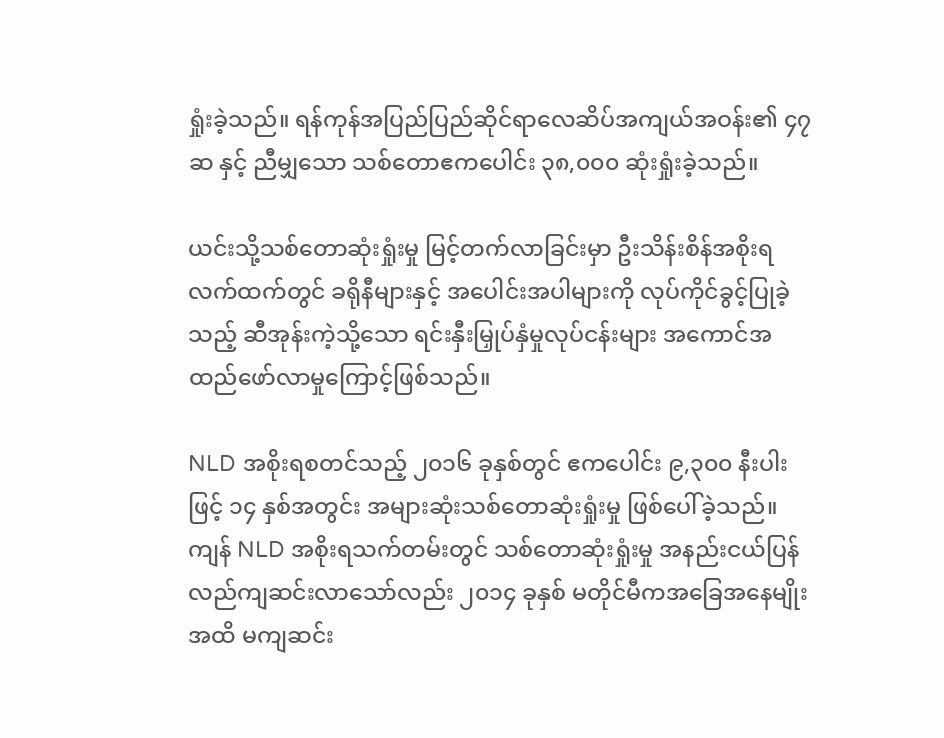ရှုံးခဲ့သည်။ ရန်ကုန်အပြည်ပြည်ဆိုင်ရာလေဆိပ်အကျယ်အဝန်း၏ ၄၇ ဆ နှင့် ညီမျှသော သစ်တောဧကပေါင်း ၃၈,၀၀၀ ဆုံးရှုံးခဲ့သည်။

ယင်းသို့သစ်တောဆုံးရှုံးမှု မြင့်တက်လာခြင်းမှာ ဦးသိန်းစိန်အစိုးရလက်ထက်တွင် ခရိုနီများနှင့် အပေါင်းအပါများကို လုပ်ကိုင်ခွင့်ပြုခဲ့သည့် ဆီအုန်းကဲ့သို့သော ရင်းနှီးမြှုပ်နှံမှုလုပ်ငန်းများ အကောင်အထည်ဖော်လာမှုကြောင့်ဖြစ်သည်။

NLD အစိုးရစတင်သည့် ၂၀၁၆ ခုနှစ်တွင် ဧကပေါင်း ၉,၃၀၀ နီးပါး ဖြင့် ၁၄ နှစ်အတွင်း အများဆုံးသစ်တောဆုံးရှုံးမှု ဖြစ်ပေါ်ခဲ့သည်။ ကျန် NLD အစိုးရသက်တမ်းတွင် သစ်တောဆုံးရှုံးမှု အနည်းငယ်ပြန်လည်ကျဆင်းလာသော်လည်း ၂၀၁၄ ခုနှစ် မတိုင်မီကအခြေအနေမျိုးအထိ မကျဆင်း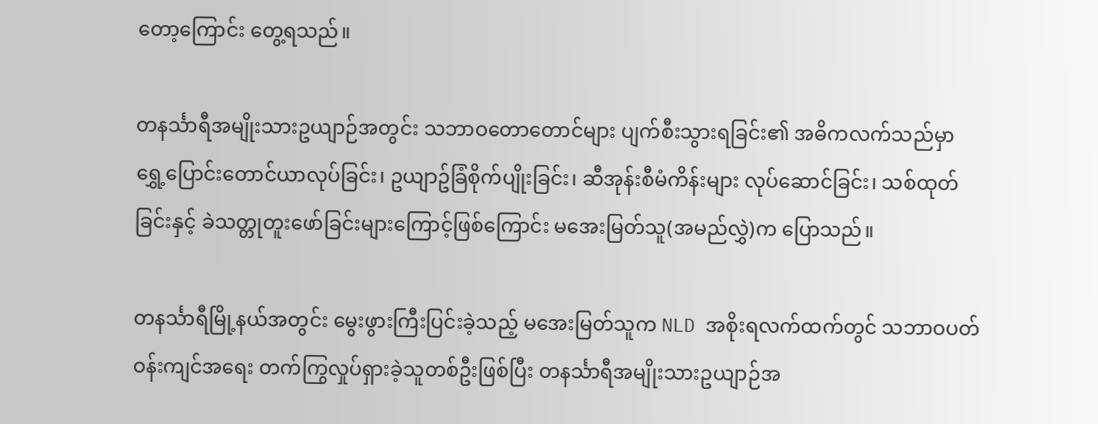တော့ကြောင်း တွေ့ရသည်။

တနင်္သာရီအမျိုးသားဥယျာဉ်အတွင်း သဘာဝတောတောင်များ ပျက်စီးသွားရခြင်း၏ အဓိကလက်သည်မှာ ရွှေ့ပြောင်းတောင်ယာလုပ်ခြင်း၊ ဥယျာဥ်ခြံစိုက်ပျိုးခြင်း၊ ဆီအုန်းစီမံကိန်းများ လုပ်ဆောင်ခြင်း၊ သစ်ထုတ်ခြင်းနှင့် ခဲသတ္တုတူးဖော်ခြင်းများကြောင့်ဖြစ်ကြောင်း မအေးမြတ်သူ(အမည်လွှဲ)က ပြောသည်။

တနင်္သာရီမြို့နယ်အတွင်း မွေးဖွားကြီးပြင်းခဲ့သည့် မအေးမြတ်သူက NLD အစိုးရလက်ထက်တွင် သဘာဝပတ်ဝန်းကျင်အရေး တက်ကြွလှုပ်ရှားခဲ့သူတစ်ဦးဖြစ်ပြီး တနင်္သာရီအမျိုးသားဥယျာဉ်အ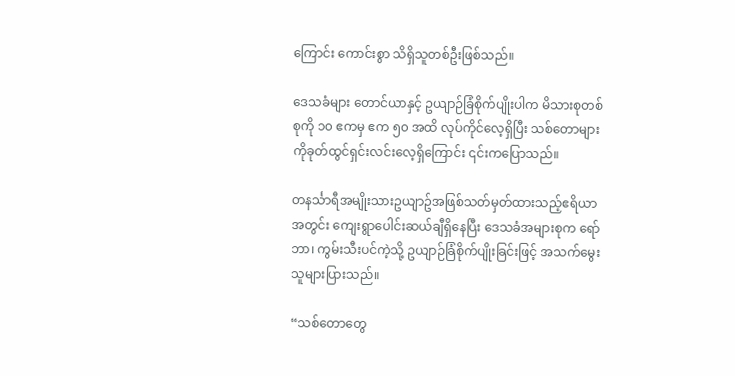ကြောင်း ကောင်းစွာ သိရှိသူတစ်ဦးဖြစ်သည်။

ဒေသခံများ တောင်ယာနှင့် ဥယျာဉ်ခြံစိုက်ပျိုးပါက မိသားစုတစ်စုကို ၁၀ ဧကမှ ဧက ၅၀ အထိ လုပ်ကိုင်လေ့ရှိပြီး သစ်တောများကိုခုတ်ထွင်ရှင်းလင်းလေ့ရှိကြောင်း ၎င်းကပြောသည်။

တနင်္သာရီအမျိုးသားဥယျာဥ်အဖြစ်သတ်မှတ်ထားသည့်ဧရိယာအတွင်း ကျေးရွာပေါင်းဆယ်ချီရှိနေပြီး ဒေသခံအများစုက ရော်ဘာ၊ ကွမ်းသီးပင်ကဲ့သို့ ဥယျာဉ်ခြံစိုက်ပျိုးခြင်းဖြင့် အသက်မွေးသူများပြားသည်။

“သစ်တောတွေ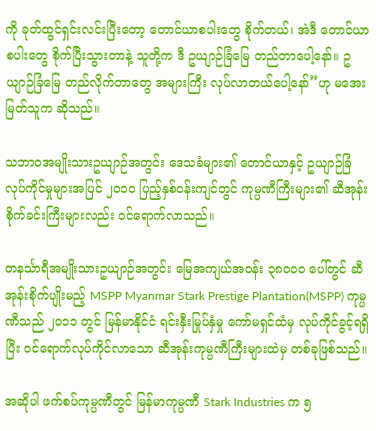ကို ခုတ်ထွင်ရှင်းလင်းပြီးတော့ တောင်ယာစပါးတွေ စိုက်တယ်၊ အဲဒီ တောင်ယာစပါးတွေ စိုက်ပြီးသွားတာနဲ့ သူတို့က ဒီ ဥယျာဉ်ခြံမြေ တည်တာပေါ့နော်။ ဥယျာဉ်ခြံမြေ တည်လိုက်တာတွေ အများကြီး လုပ်လာတယ်ပေါ့နော်”ဟု မအေးမြတ်သူက ဆိုသည်။

သဘာဝအမျိုးသားဥယျာဉ်အတွင်း ဒေသခံများ၏ တောင်ယာနှင့် ဥယျာဉ်ခြံလုပ်ကိုင်မှုများအပြင် ၂၀၁၀ ပြည့်နှစ်ဝန်းကျင်တွင် ကုမ္ပဏီကြီးများ၏ ဆီအုန်းစိုက်ခင်းကြီးများလည်း ဝင်ရောက်လာသည်။

တနင်္သာရီအမျိုးသားဥယျာဉ်အတွင်း မြေအကျယ်အဝန်း ၃၈၀၀၀ ပေါ်တွင် ဆီအုန်းစိုက်ပျိုးမည့် MSPP Myanmar Stark Prestige Plantation(MSPP) ကုမ္ပဏီသည် ၂၀၁၁ တွင် မြန်မာနိုင်ငံ ရင်းနှီးမြုပ်နှံမှု ကော်မရှင်ထံမှ လုပ်ကိုင်ခွင့်ရရှိပြီး ဝင်ရောက်လုပ်ကိုင်လာသော ဆီအုန်းကုမ္ပဏီကြီးများထဲမှ တစ်ခုဖြစ်သည်။

အဆိုပါ ဖက်စပ်ကုမ္ပဏီတွင် မြန်မာကုမ္ပဏီ Stark Industries က ၅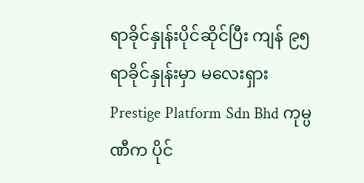ရာခိုင်နှုန်းပိုင်ဆိုင်ပြီး ကျန် ၉၅ ရာခိုင်နှုန်းမှာ မလေးရှား Prestige Platform Sdn Bhd ကုမ္ပဏီက ပိုင်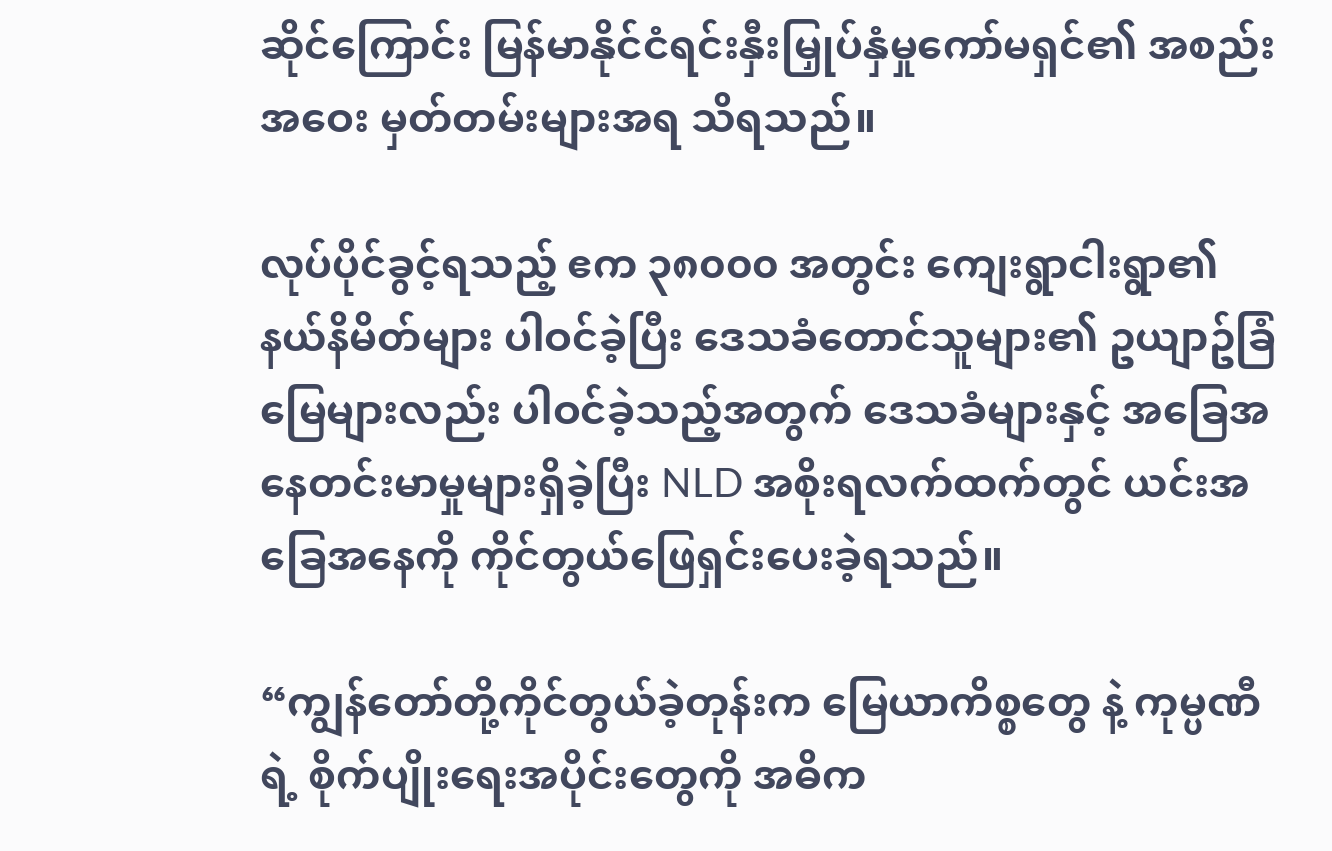ဆိုင်ကြောင်း မြန်မာနိုင်ငံရင်းနှီးမြှုပ်နှံမှုကော်မရှင်၏ အစည်းအဝေး မှတ်တမ်းများအရ သိရသည်။

လုပ်ပိုင်ခွင့်ရသည့် ဧက ၃၈၀၀၀ အတွင်း ကျေးရွာငါးရွာ၏ နယ်နိမိတ်များ ပါဝင်ခဲ့ပြီး ဒေသခံတောင်သူများ၏ ဥယျာဥ်ခြံမြေများလည်း ပါဝင်ခဲ့သည့်အတွက် ဒေသခံများနှင့် အခြေအနေတင်းမာမှုများရှိခဲ့ပြီး NLD အစိုးရလက်ထက်တွင် ယင်းအခြေအနေကို ကိုင်တွယ်ဖြေရှင်းပေးခဲ့ရသည်။

“ကျွန်တော်တို့ကိုင်တွယ်ခဲ့တုန်းက မြေယာကိစ္စတွေ နဲ့ ကုမ္ပဏီရဲ့ စိုက်ပျိုးရေးအပိုင်းတွေကို အဓိက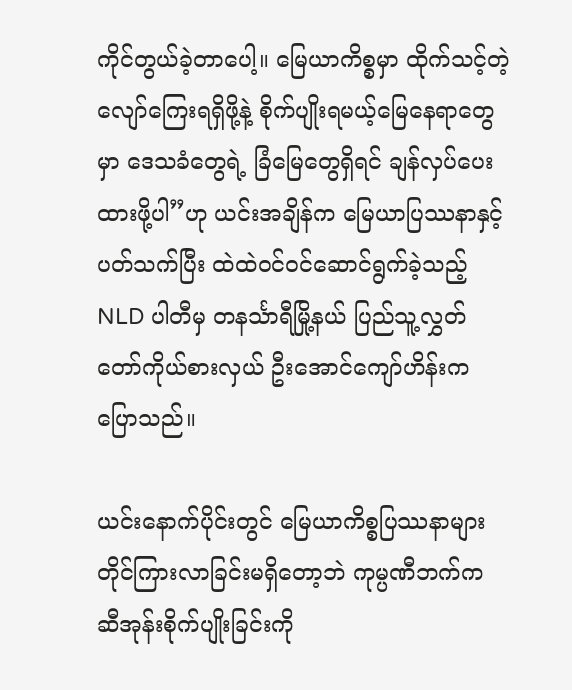ကိုင်တွယ်ခဲ့တာပေါ့။ မြေယာကိစ္စမှာ ထိုက်သင့်တဲ့ လျော်ကြေးရရှိဖို့နဲ့ စိုက်ပျိုးရမယ့်မြေနေရာတွေမှာ ဒေသခံတွေရဲ့ ခြံမြေတွေရှိရင် ချန်လှပ်‌ပေးထားဖို့ပါ”ဟု ယင်းအချိန်က မြေယာပြဿနာနှင့် ပတ်သက်ပြီး ထဲထဲဝင်ဝင်ဆောင်ရွက်ခဲ့သည့် NLD ပါတီမှ တနင်္သာရီမြို့နယ် ပြည်သူ့လွှတ်တော်ကိုယ်စားလှယ် ဦးအောင်ကျော်ဟိန်းက ပြောသည်။

ယင်းနောက်ပိုင်းတွင် မြေယာကိစ္စပြဿနာများ တိုင်ကြားလာခြင်းမရှိတော့ဘဲ ကုမ္ပဏီဘက်က ဆီအုန်းစိုက်ပျိုးခြင်းကို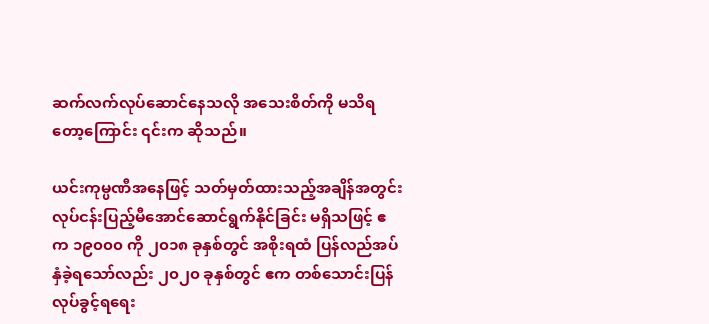ဆက်လက်လုပ်ဆောင်နေသလို အသေးစိတ်ကို မသိရတော့ကြောင်း ၎င်းက ဆိုသည်။

ယင်းကုမ္ပဏီအနေဖြင့် သတ်မှတ်ထားသည့်အချိန်အတွင်း လုပ်ငန်းပြည့်မီအောင်ဆောင်ရွက်နိုင်ခြင်း မရှိသဖြင့် ဧက ၁၉၀၀၀ ကို ၂၀၁၈ ခုနှစ်တွင် အစိုးရထံ ပြန်လည်အပ်နှံခဲ့ရသော်လည်း ၂၀၂၀ ခုနှစ်တွင် ဧက တစ်သောင်းပြန်လုပ်ခွင့်ရရေး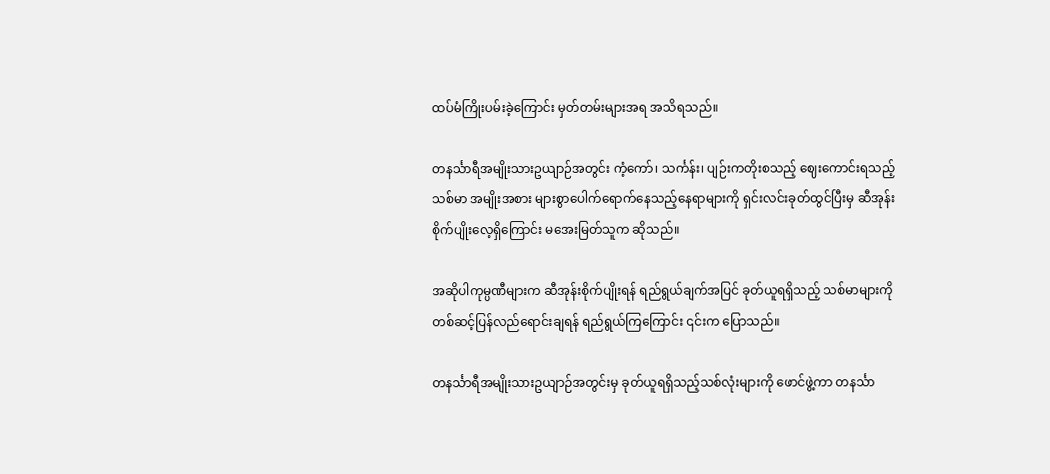ထပ်မံကြိုးပမ်းခဲ့ကြောင်း မှတ်တမ်းများအရ အသိရသည်။

တနင်္သာရီအမျိုးသားဥယျာဉ်အတွင်း ကံ့ကော်၊ သင်္ကန်း၊ ပျဉ်းကတိုးစသည့် ဈေးကောင်းရသည့်သစ်မာ အမျိုးအစား များစွာပေါက်ရောက်နေသည့်နေရာများကို ရှင်းလင်းခုတ်ထွင်ပြီးမှ ဆီအုန်းစိုက်ပျိုးလေ့ရှိကြောင်း မအေးမြတ်သူက ဆိုသည်။

အဆိုပါကုမ္ပဏီများက ဆီအုန်းစိုက်ပျိုးရန် ရည်ရွယ်ချက်အပြင် ခုတ်ယူရရှိသည့် သစ်မာများကို တစ်ဆင့်ပြန်လည်ရောင်းချရန် ရည်ရွယ်ကြကြောင်း ၎င်းက ပြောသည်။

တနင်္သာရီအမျိုးသားဥယျာဉ်အတွင်းမှ ခုတ်ယူရရှိသည့်သစ်လုံးများကို ဖောင်ဖွဲ့ကာ တနင်္သာ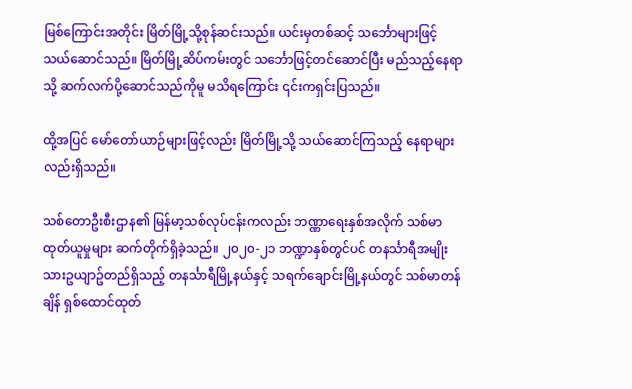မြစ်ကြောင်းအတိုင်း မြိတ်မြို့သို့စုန်ဆင်းသည်။ ယင်းမှတစ်ဆင့် သင်္ဘောများဖြင့် သယ်ဆောင်သည်။ မြိတ်မြို့ဆိပ်ကမ်းတွင် သင်္ဘောဖြင့်တင်ဆောင်ပြီး မည်သည့်နေရာသို့ ဆက်လက်ပို့ဆောင်သည်ကိုမူ မသိရကြောင်း ၎င်းကရှင်းပြသည်။

ထို့အပြင် မော်တော်ယာဉ်များဖြင့်လည်း မြိတ်မြို့သို့ သယ်ဆောင်ကြသည့် နေရာများလည်းရှိသည်။

သစ်တောဦးစီးဌာန၏ မြန်မာ့သစ်လုပ်ငန်းကလည်း ဘဏ္ဏာရေးနှစ်အလိုက် သစ်မာထုတ်ယူမှုများ ဆက်တိုက်ရှိခဲ့သည်။ ၂၀၂၀-၂၁ ဘဏ္ဍာနှစ်တွင်ပင် တနင်္သာရီအမျိုးသားဥယျာဥ်တည်ရှိသည့် တနင်္သာရီမြို့နယ်နှင့် သရက်ချောင်းမြို့နယ်တွင် သစ်မာတန်ချိန် ရှစ်ထောင်ထုတ်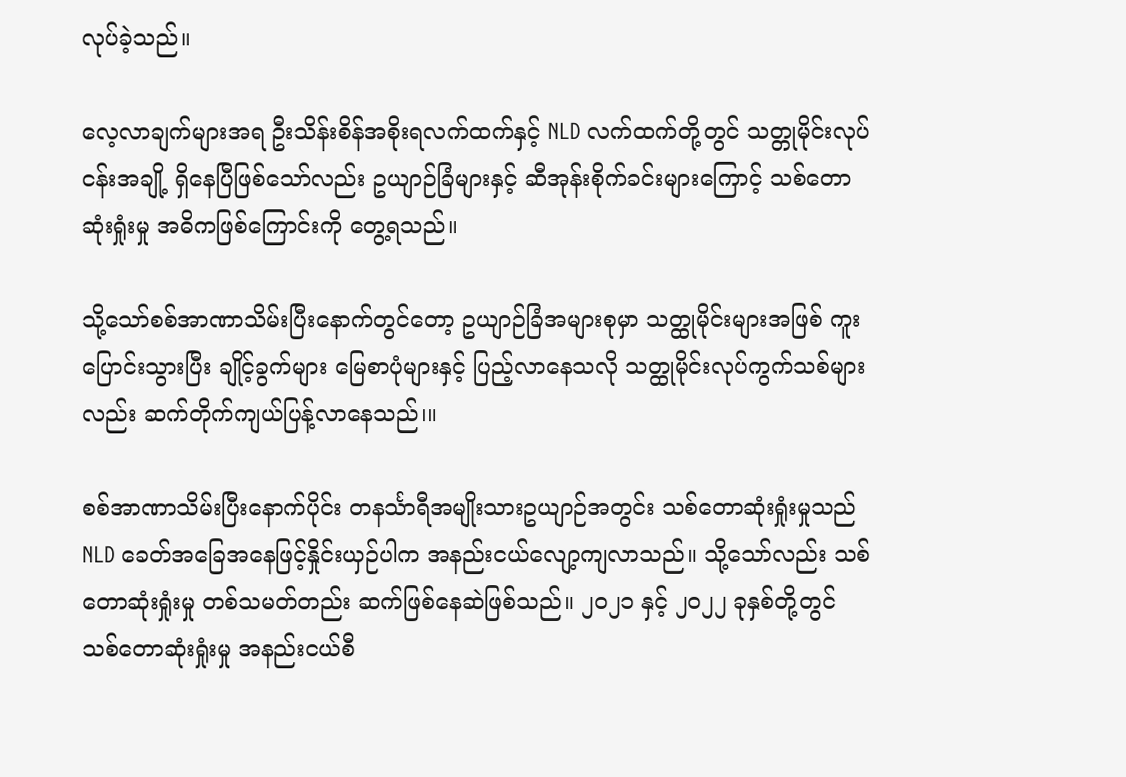လုပ်ခဲ့သည်။

လေ့လာချက်များအရ ဦးသိန်းစိန်အစိုးရလက်ထက်နှင့် NLD လက်ထက်တို့တွင် သတ္တုမိုင်းလုပ်ငန်းအချို့ ရှိနေပြီဖြစ်သော်လည်း ဥယျာဉ်ခြံများနှင့် ဆီအုန်းစိုက်ခင်းများကြောင့် သစ်တောဆုံးရှုံးမှု အဓိကဖြစ်ကြောင်းကို တွေ့ရသည်။

သို့သော်စစ်အာဏာသိမ်းပြီးနောက်တွင်တော့ ဥယျာဉ်ခြံအများစုမှာ သတ္ထုမိုင်းများအဖြစ် ကူးပြောင်းသွားပြီး ချိုင့်ခွက်များ မြေစာပုံများနှင့် ပြည့်လာနေသလို သတ္ထုမိုင်းလုပ်ကွက်သစ်များလည်း ဆက်တိုက်ကျယ်ပြန့်လာနေသည်၊။

စစ်အာဏာသိမ်းပြီးနောက်ပိုင်း တနင်္သာရီအမျိုးသားဥယျာဉ်အတွင်း သစ်တောဆုံးရှုံးမှုသည် NLD ခေတ်အခြေအနေဖြင့်နှိုင်းယှဉ်ပါက အနည်းငယ်လျော့ကျလာသည်။ သို့သော်လည်း သစ်တောဆုံးရှုံးမှု တစ်သမတ်တည်း ဆက်ဖြစ်နေဆဲဖြစ်သည်။ ၂၀၂၁ နှင့် ၂၀၂၂ ခုနှစ်တို့တွင် သစ်တောဆုံးရှုံးမှု အနည်းငယ်စီ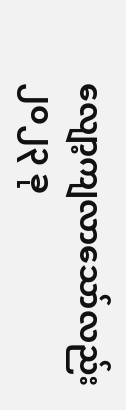လျော့ကျလာသော်လည်း ၂၀၂၃ ခု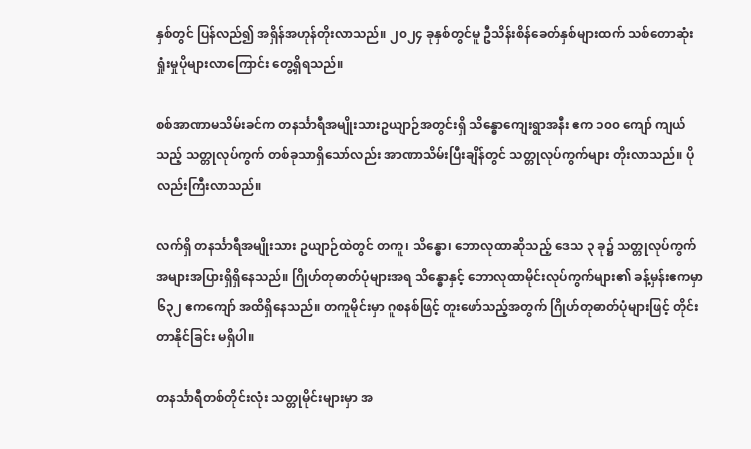နှစ်တွင် ပြန်လည်၍ အရှိန်အဟုန်တိုးလာသည်။ ၂၀၂၄ ခုနှစ်တွင်မူ ဦသိန်းစိန်ခေတ်နှစ်များထက် သစ်တောဆုံးရှုံးမှုပိုများလာကြောင်း တွေ့ရှိရသည်။

စစ်အာဏာမသိမ်းခင်က တနင်္သာရီအမျိုးသားဥယျာဉ်အတွင်းရှိ သိန္ဓောကျေးရွာအနီး ဧက ၁၀၀ ကျော် ကျယ်သည့် သတ္တုလုပ်ကွက် တစ်ခုသာရှိသော်လည်း အာဏာသိမ်းပြီးချိန်တွင် သတ္တုလုပ်ကွက်များ တိုးလာသည်။ ပိုလည်းကြီးလာသည်။

လက်ရှိ တနင်္သာရီအမျိုးသား ဥယျာဉ်ထဲတွင် တကူ၊ သိန္ဓော၊ ဘောလုထာဆိုသည့် ဒေသ ၃ ခု၌ သတ္တုလုပ်ကွက် အများအပြားရှိရှိနေသည်။ ဂြိုဟ်တုဓာတ်ပုံများအရ သိန္ဓောနှင့် ဘောလုထာမိုင်းလုပ်ကွက်များ၏ ခန့်မှန်းဧကမှာ ၆၃၂ ဧကကျော် အထိရှိနေသည်။ တကူမိုင်းမှာ ဂူစနစ်ဖြင့် တူးဖော်သည့်အတွက် ဂြိုဟ်တုဓာတ်ပုံများဖြင့် တိုင်းတာနိုင်ခြင်း မရှိပါ။

တနင်္သာရီတစ်တိုင်းလုံး သတ္တုမိုင်းများမှာ အ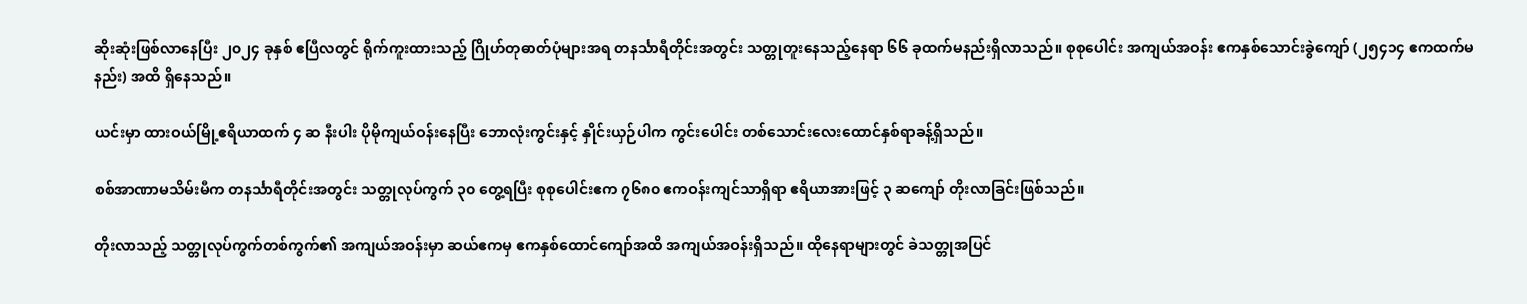ဆိုးဆုံးဖြစ်လာနေပြီး ၂၀၂၄ ခုနှစ် ဧပြီလတွင် ရိုက်ကူးထားသည့် ဂြိုဟ်တုဓာတ်ပုံများအရ တနင်္သာရီတိုင်းအတွင်း သတ္တုတူးနေသည့်နေရာ ၆၆ ခုထက်မနည်းရှိလာသည်။ စုစုပေါင်း အကျယ်အဝန်း ဧကနှစ်သောင်းခွဲကျော် (၂၅၄၁၄ ဧကထက်မနည်း) အထိ ရှိနေသည်။

ယင်းမှာ ထားဝယ်မြို့ဧရိယာထက် ၄ ဆ နီးပါး ပိုမိုကျယ်ဝန်းနေပြီး ဘောလုံးကွင်းနှင့် နှိုင်းယှဉ်ပါက ကွင်းပေါင်း တစ်သောင်းလေးထောင်နှစ်ရာခန့်ရှိသည်။

စစ်အာဏာမသိမ်းမီက တနင်္သာရီတိုင်းအတွင်း သတ္တုလုပ်ကွက် ၃၀ တွေ့ရပြီး စုစုပေါင်းဧက ၇၆၈၀ ဧကဝန်းကျင်သာရှိရာ ဧရိယာအားဖြင့် ၃ ဆကျော် တိုးလာခြင်းဖြစ်သည်။

တိုးလာသည့် သတ္တုလုပ်ကွက်တစ်ကွက်၏ အကျယ်အဝန်းမှာ ဆယ်ဧကမှ ဧကနှစ်ထောင်ကျော်အထိ အကျယ်အဝန်းရှိသည်။ ထိုနေရာများတွင် ခဲသတ္တုအပြင်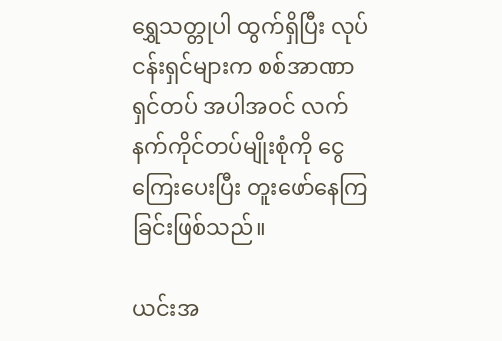ရွှေသတ္တုပါ ထွက်ရှိပြီး လုပ်ငန်းရှင်များက စစ်အာဏာရှင်တပ် အပါအဝင် လက်နက်ကိုင်တပ်မျိုးစုံကို ငွေကြေးပေးပြီး တူးဖော်နေကြခြင်းဖြစ်သည်။

ယင်းအ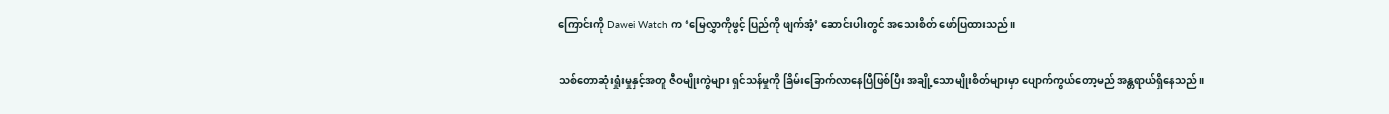ကြောင်းကို Dawei Watch က ‘မြေလွှာကိုဖွင့် ပြည်ကို ဖျက်အံ့’ ဆောင်းပါးတွင် အသေးစိတ် ဖော်ပြထားသည်။

သစ်တောဆုံးရှုံးမှုနှင့်အတူ ဇီဝမျိုးကွဲများ ရှင်သန်မှုကို ခြိမ်းခြောက်လာနေပြီဖြစ်ပြီး အချို့သောမျိုးစိတ်များမှာ ပျောက်ကွယ်တော့မည် အန္တရာယ်ရှိနေသည်။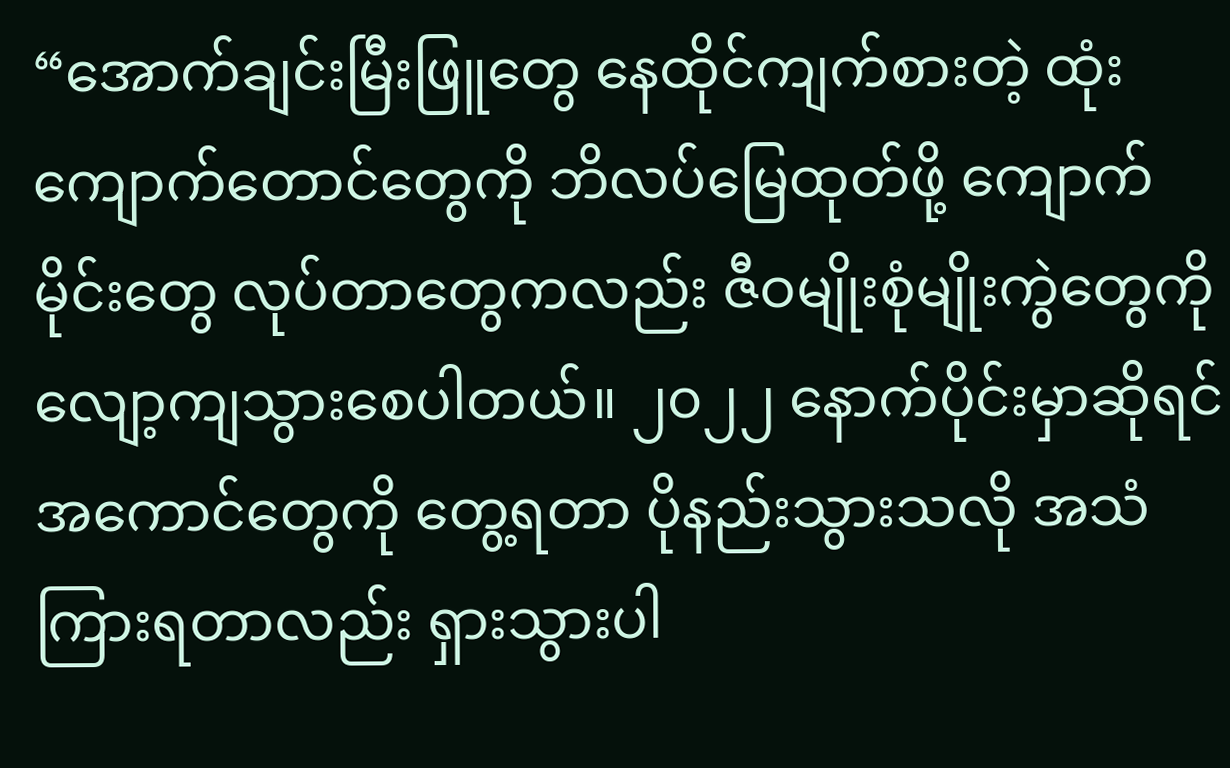“အောက်ချင်းမြီးဖြူတွေ နေထိုင်ကျက်စားတဲ့ ထုံးကျောက်တောင်တွေကို ဘိလပ်မြေထုတ်ဖို့ ကျောက်မိုင်းတွေ လုပ်တာတွေကလည်း ဇီဝမျိုးစုံမျိုးကွဲတွေကို လျော့ကျသွားစေပါတယ်။ ၂၀၂၂ နောက်ပိုင်းမှာဆိုရင် အကောင်တွေကို တွေ့ရတာ ပိုနည်းသွားသလို အသံကြားရတာလည်း ရှားသွားပါ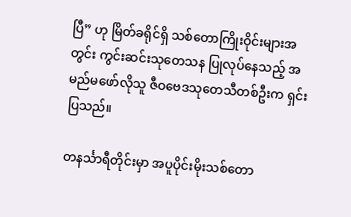ပြီ” ဟု မြိတ်ခရိုင်ရှိ သစ်တောကြိုးဝိုင်းများအတွင်း ကွင်းဆင်းသုတေသန ပြုလုပ်နေသည့် အမည်မဖော်လိုသူ ဇီဝဗေဒသုတေသီတစ်ဦးက ရှင်းပြသည်။

တနင်္သာရီတိုင်းမှာ အပူပိုင်းမိုးသစ်တော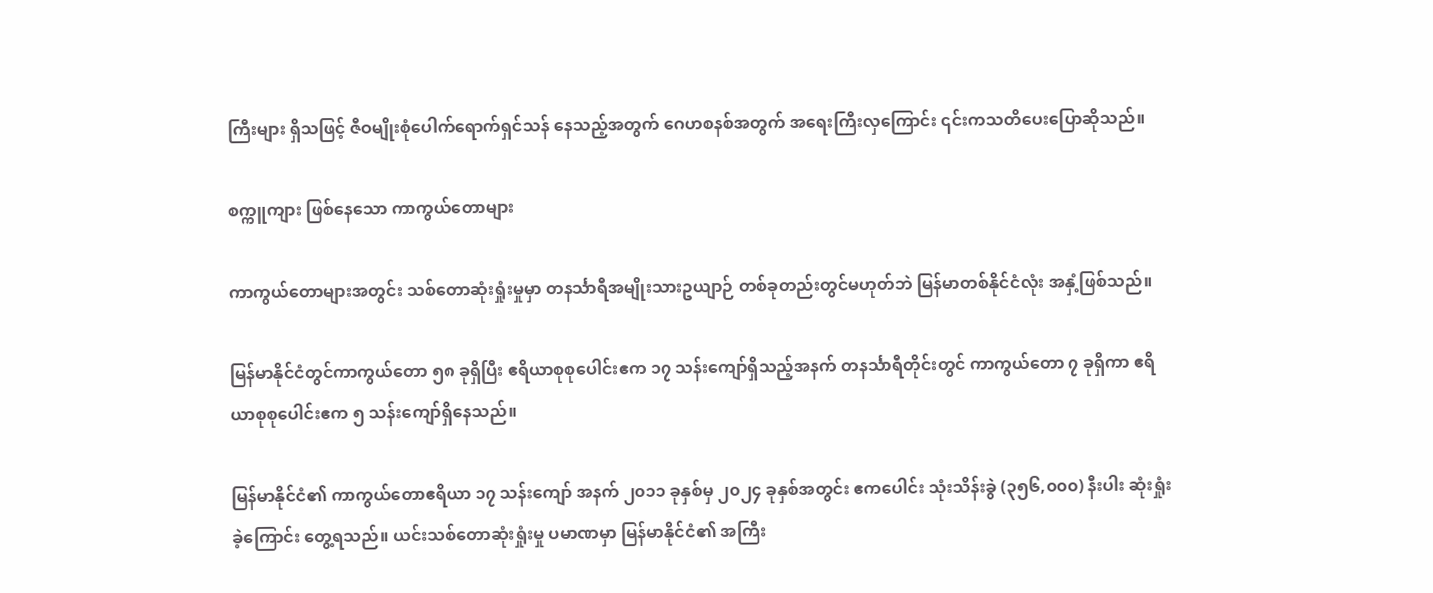ကြီးများ ရှိသဖြင့် ဇီဝမျိုးစုံပေါက်ရောက်ရှင်သန် နေသည့်အတွက် ဂေဟစနစ်အတွက် အရေးကြီးလှကြောင်း ၎င်းကသတိပေးပြောဆိုသည်။

စက္ကူကျား ဖြစ်နေသော ကာကွယ်တောများ

ကာကွယ်တောများအတွင်း သစ်တောဆုံးရှုံးမှုမှာ တနင်္သာရီအမျိုးသားဥယျာဉ် တစ်ခုတည်းတွင်မဟုတ်ဘဲ မြန်မာတစ်နိုင်ငံလုံး အနှံ့ဖြစ်သည်။

မြန်မာနိုင်ငံတွင်ကာကွယ်တော ၅၈ ခုရှိပြီး ဧရိယာစုစုပေါင်းဧက ၁၇ သန်းကျော်ရှိသည့်အနက် တနင်္သာရီတိုင်းတွင် ကာကွယ်တော ၇ ခုရှိကာ ဧရိယာစုစုပေါင်းဧက ၅ သန်းကျော်ရှိနေသည်။

မြန်မာနိုင်ငံ၏ ကာကွယ်တောဧရိယာ ၁၇ သန်းကျော် အနက် ၂၀၁၁ ခုနှစ်မှ ၂၀၂၄ ခုနှစ်အတွင်း ဧကပေါင်း သုံးသိန်းခွဲ (၃၅၆,၀၀၀) နီးပါး ဆုံးရှုံးခဲ့ကြောင်း တွေ့ရသည်။ ယင်းသစ်တောဆုံးရှုံးမှု ပမာဏမှာ မြန်မာနိုင်ငံ၏ အကြီး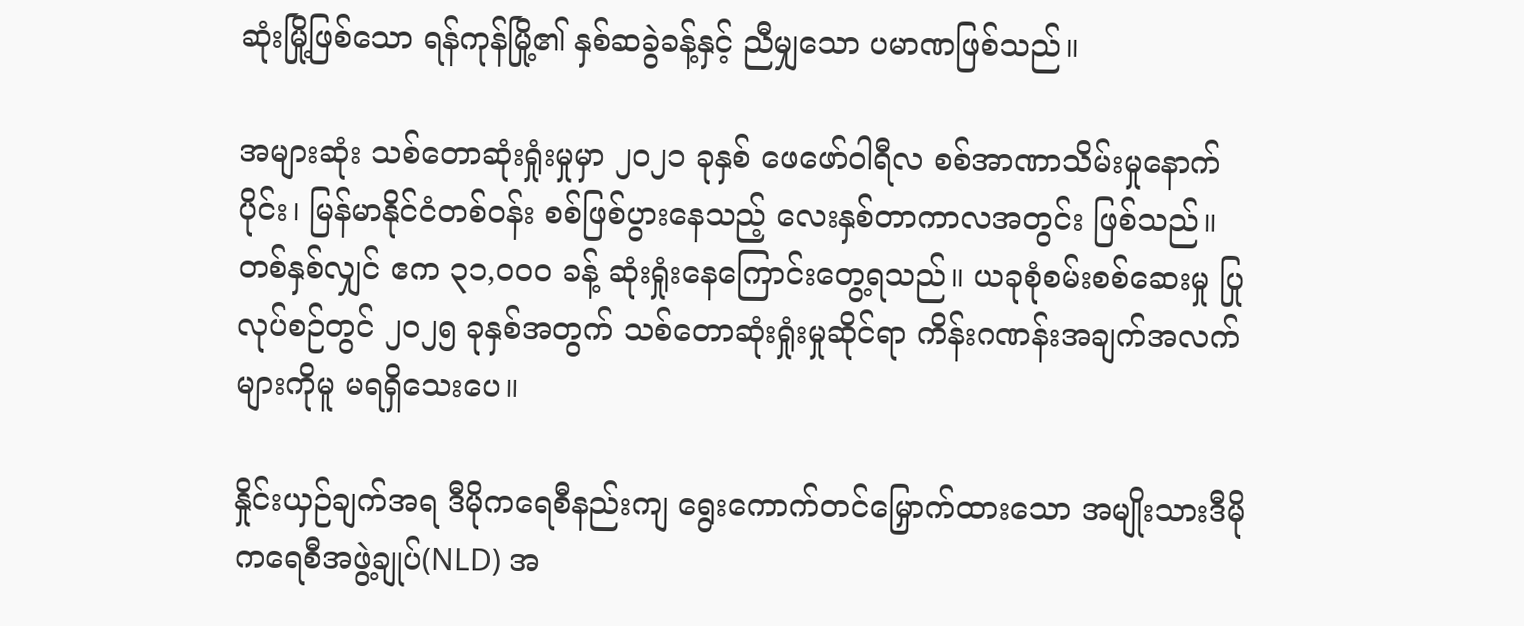ဆုံးမြို့ဖြစ်သော ရန်ကုန်မြို့၏ နှစ်ဆခွဲခန့်နှင့် ညီမျှသော ပမာဏဖြစ်သည်။

အများဆုံး သစ်တောဆုံးရှုံးမှုမှာ ၂၀၂၁ ခုနှစ် ဖေဖော်ဝါရီလ စစ်အာဏာသိမ်းမှုနောက်ပိုင်း၊ မြန်မာနိုင်ငံတစ်ဝန်း စစ်ဖြစ်ပွားနေသည့် လေးနှစ်တာကာလအတွင်း ဖြစ်သည်။ တစ်နှစ်လျှင် ဧက ၃၁,၀၀၀ ခန့် ဆုံးရှုံးနေကြောင်းတွေ့ရသည်။ ယခုစုံစမ်းစစ်ဆေးမှု ပြုလုပ်စဉ်တွင် ၂၀၂၅ ခုနှစ်အတွက် သစ်တောဆုံးရှုံးမှုဆိုင်ရာ ကိန်းဂဏန်းအချက်အလက်များကိုမူ မရရှိသေးပေ။

နှိုင်းယှဉ်ချက်အရ ဒီမိုကရေစီနည်းကျ ရွေးကောက်တင်မြှောက်ထားသော အမျိုးသားဒီမိုကရေစီအဖွဲ့ချုပ်(NLD) အ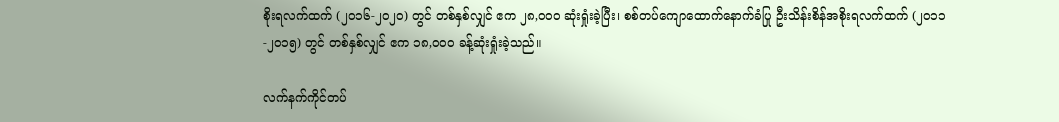စိုးရလက်ထက် (၂၀၁၆-၂၀၂၀) တွင် တစ်နှစ်လျှင် ဧက ၂၈,၀၀၀ ဆုံးရှုံးခဲ့ပြီး၊ စစ်တပ်ကျောထောက်နောက်ခံပြု ဦးသိန်းစိန်အစိုးရလက်ထက် (၂၀၁၁-၂၀၁၅) တွင် တစ်နှစ်လျှင် ဧက ၁၈,၀၀၀ ခန့်ဆုံးရှုံးခဲ့သည်။

လက်နက်ကိုင်တပ်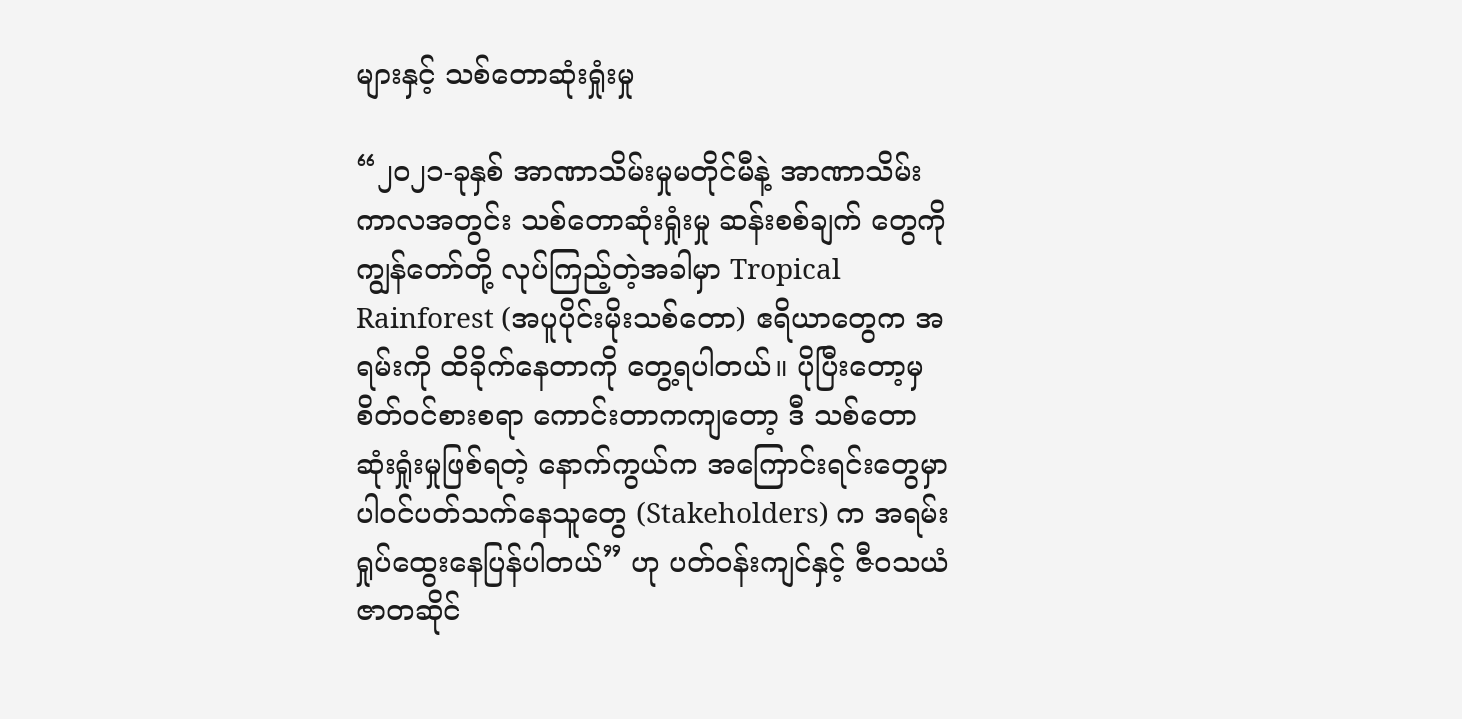များနှင့် သစ်တောဆုံးရှုံးမှု

“၂၀၂၁-ခုနှစ် အာဏာသိမ်းမှုမတိုင်မီနဲ့ အာဏာသိမ်းကာလအတွင်း သစ်တောဆုံးရှုံးမှု ဆန်းစစ်ချက် တွေကို ကျွန်တော်တို့ လုပ်ကြည့်တဲ့အခါမှာ Tropical Rainforest (အပူပိုင်းမိုးသစ်တော) ဧရိယာတွေက အရမ်းကို ထိခိုက်နေတာကို တွေ့ရပါတယ်။ ပိုပြီးတော့မှ စိတ်ဝင်စားစရာ ကောင်းတာကကျတော့ ဒီ သစ်တောဆုံးရှုံးမှုဖြစ်ရတဲ့ နောက်ကွယ်က အကြောင်းရင်းတွေမှာ ပါဝင်ပတ်သက်နေသူတွေ (Stakeholders) က အရမ်းရှုပ်ထွေးနေပြန်ပါတယ်” ဟု ပတ်ဝန်းကျင်နှင့် ဇီဝသယံဇာတဆိုင်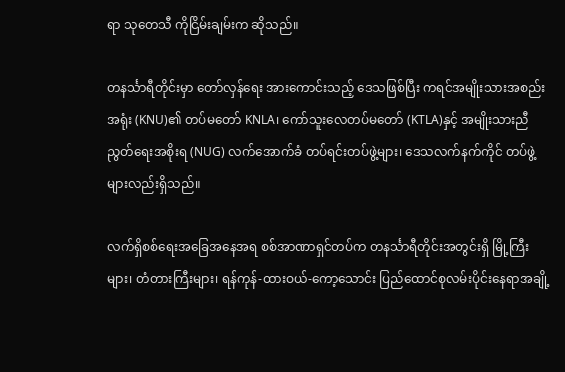ရာ သုတေသီ ကိုငြိမ်းချမ်းက ဆိုသည်။

တနင်္သာရီတိုင်းမှာ တော်လှန်ရေး အားကောင်းသည့် ဒေသဖြစ်ပြီး ကရင်အမျိုးသားအစည်းအရုံး (KNU)၏ တပ်မတော် KNLA၊ ကော်သူးလေတပ်မတော် (KTLA)နှင့် အမျိုးသားညီညွတ်ရေးအစိုးရ (NUG) လက်အောက်ခံ တပ်ရင်းတပ်ဖွဲ့များ၊ ဒေသလက်နက်ကိုင် တပ်ဖွဲ့များလည်းရှိသည်။

လက်ရှိစစ်ရေးအခြေအနေအရ စစ်အာဏာရှင်တပ်က တနင်္သာရီတိုင်းအတွင်းရှိ မြို့ကြီးများ၊ တံတားကြီးများ၊ ရန်ကုန်-ထားဝယ်-ကော့သောင်း ပြည်ထောင်စုလမ်းပိုင်းနေရာအချို့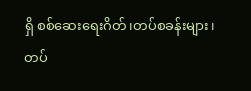ရှိ စစ်ဆေးရေးဂိတ်၊တပ်စခန်းများ၊ တပ်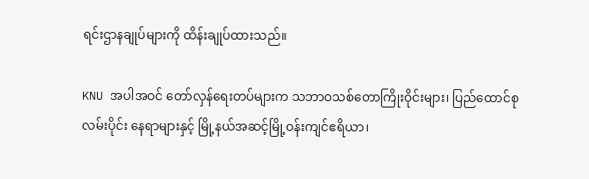ရင်းဌာနချုပ်များကို ထိန်းချုပ်ထားသည်။

KNU အပါအဝင် တော်လှန်ရေးတပ်များက သဘာဝသစ်တောကြိုးဝိုင်းများ၊ ပြည်ထောင်စုလမ်းပိုင်း နေရာများနှင့် မြို့နယ်အဆင့်မြို့ဝန်းကျင်ဧရိယာ၊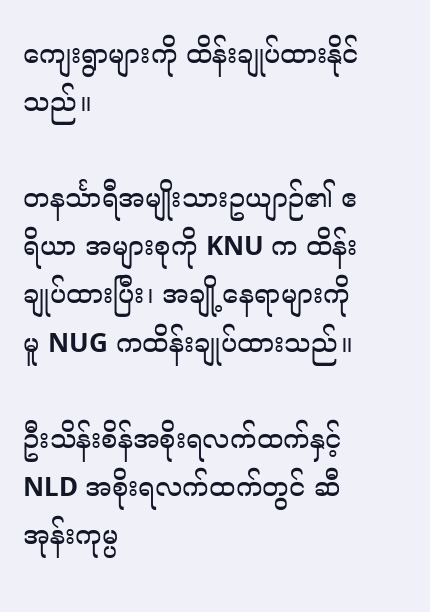ကျေးရွာများကို ထိန်းချုပ်ထားနိုင်သည်။

တနင်္သာရီအမျိုးသားဥယျာဉ်၏ ဧရိယာ အများစုကို KNU က ထိန်းချုပ်ထားပြီး၊ အချို့နေရာများကိုမူ NUG ကထိန်းချုပ်ထားသည်။

ဦးသိန်းစိန်အစိုးရလက်ထက်နှင့် NLD အစိုးရလက်ထက်တွင် ဆီအုန်းကုမ္ပ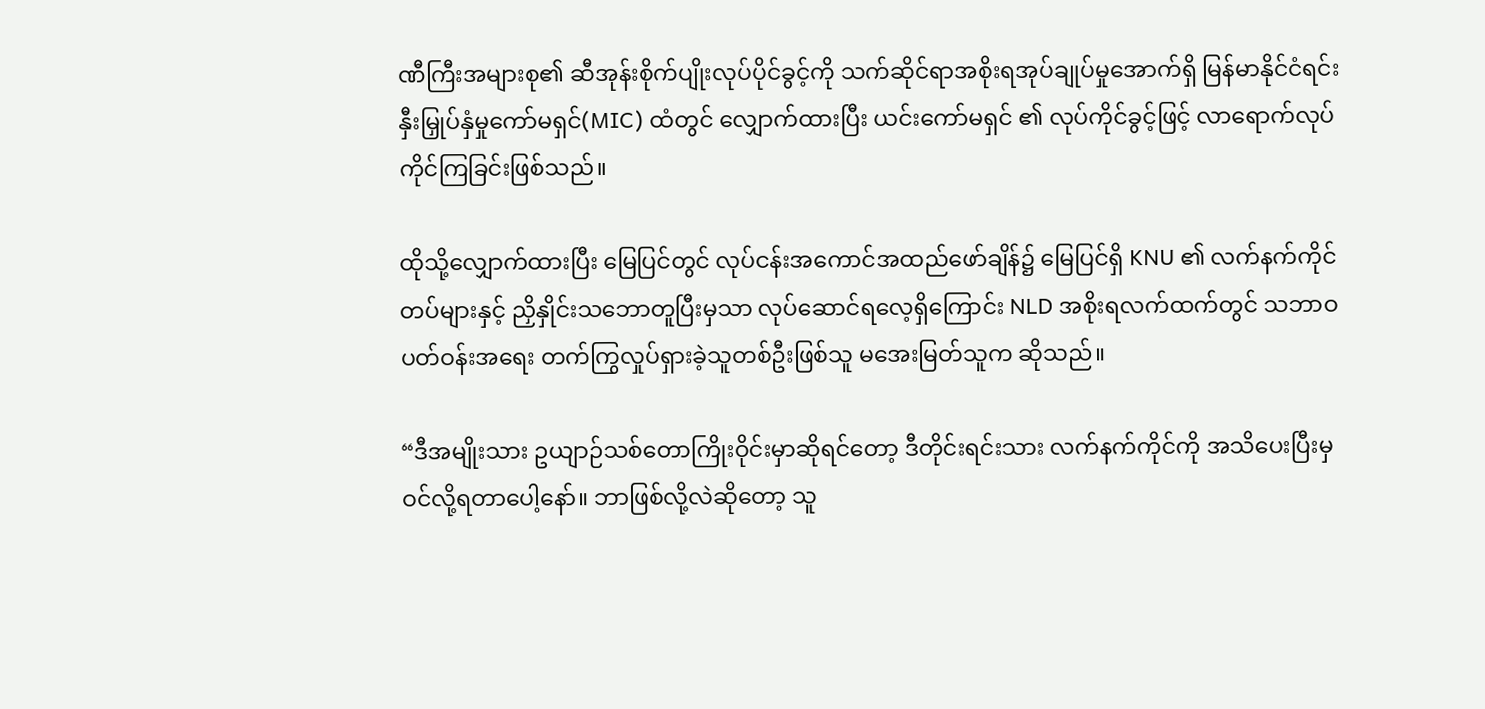ဏီကြီးအများစု၏ ဆီအုန်းစိုက်ပျိုးလုပ်ပိုင်ခွင့်ကို သက်ဆိုင်ရာအစိုးရအုပ်ချုပ်မှုအောက်ရှိ မြန်မာနိုင်ငံရင်းနှီးမြှုပ်နှံမှုကော်မရှင်(MIC) ထံတွင် လျှောက်ထားပြီး ယင်းကော်မရှင် ၏ လုပ်ကိုင်ခွင့်ဖြင့် လာရောက်လုပ်ကိုင်ကြခြင်းဖြစ်သည်။

ထိုသို့လျှောက်ထားပြီး မြေပြင်တွင် လုပ်ငန်းအကောင်အထည်ဖော်ချိန်၌ မြေပြင်ရှိ KNU ၏ လက်နက်ကိုင်တပ်များနှင့် ညှိနှိုင်းသဘောတူပြီးမှသာ လုပ်ဆောင်ရလေ့ရှိကြောင်း NLD အစိုးရလက်ထက်တွင် သဘာဝပတ်ဝန်းအရေး တက်ကြွလှုပ်ရှားခဲ့သူတစ်ဦးဖြစ်သူ မအေးမြတ်သူက ဆိုသည်။

“ဒီအမျိုးသား ဥယျာဉ်သစ်တောကြိုးဝိုင်းမှာဆိုရင်တော့ ဒီတိုင်းရင်းသား လက်နက်ကိုင်ကို အသိပေးပြီးမှ ဝင်လို့ရတာပေါ့နော်။ ဘာဖြစ်လို့လဲဆိုတော့ သူ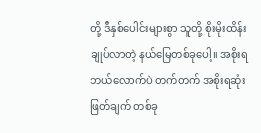တို့ ဒီနှစ်ပေါင်းများစွာ သူတို့ စိုးမိုးထိန်းချုပ်လာတဲ့ နယ်မြေတစ်ခုပေါ့။ အစိုးရ ဘယ်လောက်ပဲ တက်တက် အစိုးရဆုံးဖြတ်ချက် တစ်ခု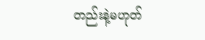တည်းနဲ့မဟုတ်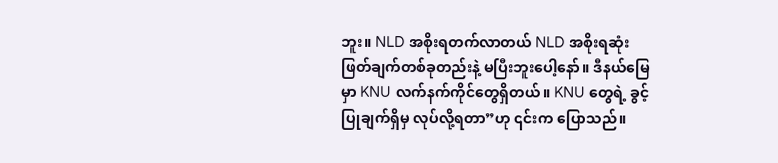ဘူး။ NLD အစိုးရတက်လာတယ် NLD အစိုးရဆုံးဖြတ်ချက်တစ်ခုတည်းနဲ့ မပြီးဘူးပေါ့နော်။ ဒီနယ်မြေမှာ KNU လက်နက်ကိုင်တွေရှိတယ်။ KNU တွေရဲ့ ခွင့်ပြုချက်ရှိမှ လုပ်လို့ရတာ”ဟု ၎င်းက ပြောသည်။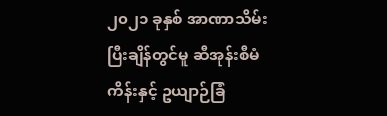၂၀၂၁ ခုနှစ် အာဏာသိမ်းပြီးချိန်တွင်မူ ဆီအုန်းစီမံကိန်းနှင့် ဥယျာဉ်ခြံ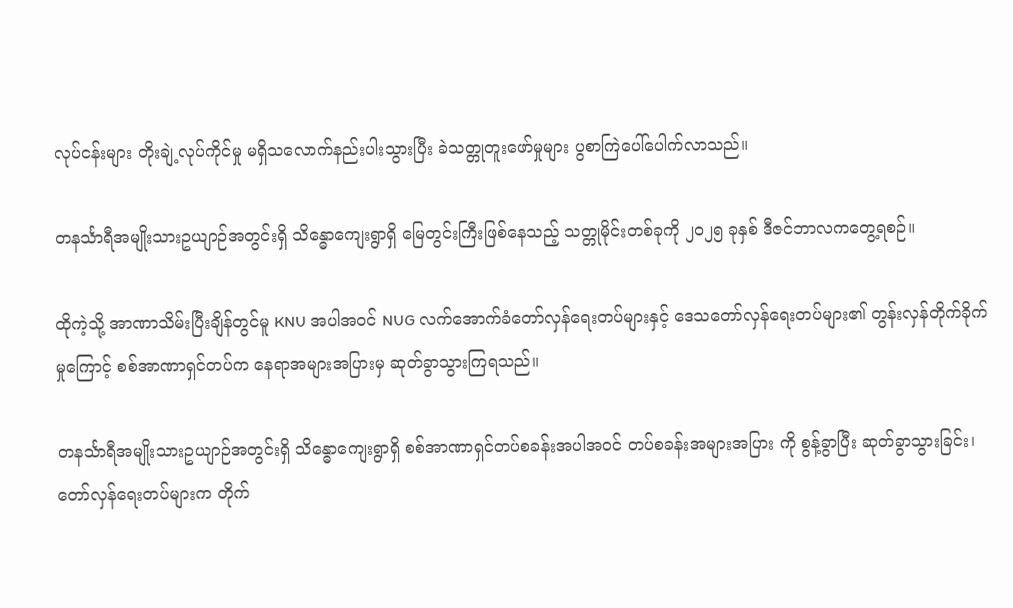လုပ်ငန်းများ တိုးချဲ့လုပ်ကိုင်မှု မရှိသလောက်နည်းပါးသွားပြီး ခဲသတ္တုတူးဖော်မှုများ ပွစာကြဲပေါ်ပေါက်လာသည်။

တနင်္သာရီအမျိုးသားဥယျာဉ်အတွင်းရှိ သိန္ဓောကျေးရွာရှိ မြေတွင်းကြီးဖြစ်နေသည့် သတ္တုမိုင်းတစ်ခုကို ၂၀၂၅ ခုနှစ် ဒီဇင်ဘာလကတွေ့ရစဉ်။

ထိုကဲ့သို့ အာဏာသိမ်းပြီးချိန်တွင်မူ KNU အပါအဝင် NUG လက်အောက်ခံတော်လှန်ရေးတပ်များနှင့် ဒေသတော်လှန်ရေးတပ်များ၏ တွန်းလှန်တိုက်ခိုက်မှုကြောင့် စစ်အာဏာရှင်တပ်က နေရာအများအပြားမှ ဆုတ်ခွာသွားကြရသည်။

တနင်္သာရီအမျိုးသားဥယျာဉ်အတွင်းရှိ သိန္ဓောကျေးရွာရှိ စစ်အာဏာရှင်တပ်စခန်းအပါအဝင် တပ်စခန်းအများအပြား ကို စွန့်ခွာပြီး ဆုတ်ခွာသွားခြင်း၊ တော်လှန်ရေးတပ်များက တိုက်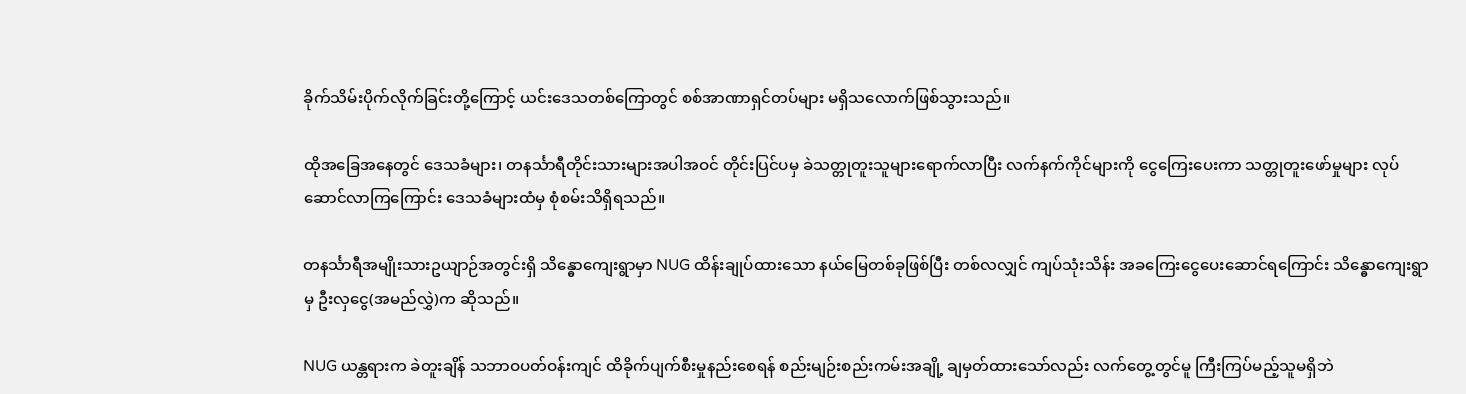ခိုက်သိမ်းပိုက်လိုက်ခြင်းတို့ကြောင့် ယင်းဒေသတစ်ကြောတွင် စစ်အာဏာရှင်တပ်များ မရှိသလောက်ဖြစ်သွားသည်။

ထိုအခြေအနေတွင် ဒေသခံများ၊ တနင်္သာရီတိုင်းသားများအပါအဝင် တိုင်းပြင်ပမှ ခဲသတ္တုတူးသူများရောက်လာပြီး လက်နက်ကိုင်များကို ငွေကြေးပေးကာ သတ္တုတူးဖော်မှုများ လုပ်ဆောင်လာကြကြောင်း ဒေသခံများထံမှ စုံစမ်းသိရှိရသည်။

တနင်္သာရီအမျိုးသားဥယျာဉ်အတွင်းရှိ သိန္ဓောကျေးရွာမှာ NUG ထိန်းချုပ်ထားသော နယ်မြေတစ်ခုဖြစ်ပြီး တစ်လလျှင် ကျပ်သုံးသိန်း အခကြေးငွေပေးဆောင်ရကြောင်း သိန္ဓောကျေးရွာမှ ဦးလှငွေ(အမည်လွှဲ)က ဆိုသည်။

NUG ယန္တရားက ခဲတူးချိန် သဘာဝပတ်ဝန်းကျင် ထိခိုက်ပျက်စီးမှုနည်းစေရန် စည်းမျဉ်းစည်းကမ်းအချို့ ချမှတ်ထားသော်လည်း လက်တွေ့တွင်မူ ကြီးကြပ်မည့်သူမရှိဘဲ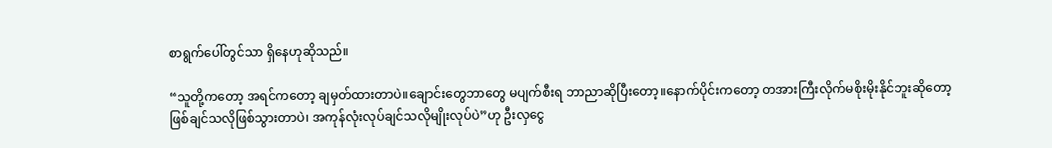စာရွက်ပေါ်တွင်သာ ရှိနေဟုဆိုသည်။

“သူတို့ကတော့ အရင်ကတော့ ချမှတ်ထားတာပဲ။ချောင်းတွေဘာတွေ မပျက်စီးရ ဘာညာဆိုပြီးတော့။နောက်ပိုင်းကတော့ တအားကြီးလိုက်မစိုးမိုးနိုင်ဘူးဆိုတော့ ဖြစ်ချင်သလိုဖြစ်သွားတာပဲ၊ အကုန်လုံးလုပ်ချင်သလိုမျိုးလုပ်ပဲ”ဟု ဦးလှငွေ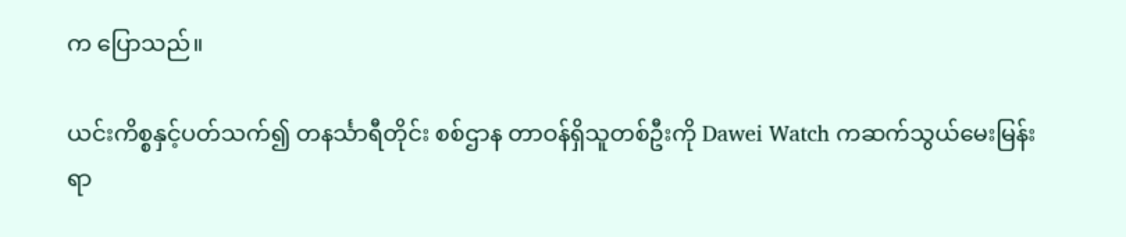က ပြောသည်။

ယင်းကိစ္စနှင့်ပတ်သက်၍ တနင်္သာရီတိုင်း စစ်ဌာန တာဝန်ရှိသူတစ်ဦးကို Dawei Watch ကဆက်သွယ်မေးမြန်းရာ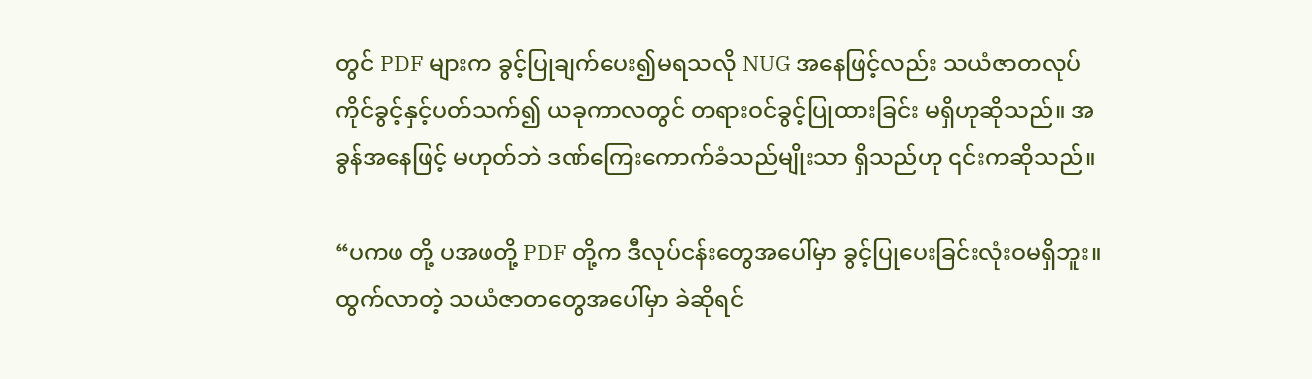တွင် PDF များက ခွင့်ပြုချက်ပေး၍မရသလို NUG အနေဖြင့်လည်း သယံဇာတလုပ်ကိုင်ခွင့်နှင့်ပတ်သက်၍ ယခုကာလတွင် တရားဝင်ခွင့်ပြုထားခြင်း မရှိဟုဆိုသည်။ အခွန်အနေဖြင့် မဟုတ်ဘဲ ဒဏ်ကြေးကောက်ခံသည်မျိုးသာ ရှိသည်ဟု ၎င်းကဆိုသည်။

“ပကဖ တို့ ပအဖတို့ PDF တို့က ဒီလုပ်ငန်းတွေအပေါ်မှာ ခွင့်ပြုပေးခြင်းလုံးဝမရှိဘူး။ ထွက်လာတဲ့ သယံဇာတတွေအပေါ်မှာ ခဲဆိုရင်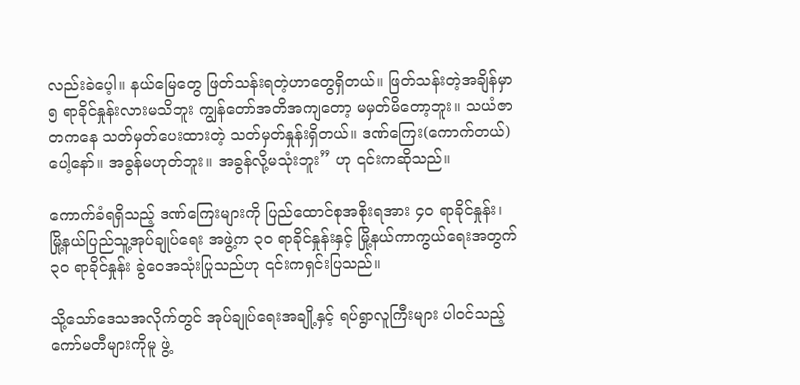လည်းခဲပေ့ါ။ နယ်မြေတွေ ဖြတ်သန်းရတဲ့ဟာတွေရှိတယ်။ ဖြတ်သန်းတဲ့အချိန်မှာ ၅ ရာခိုင်နှုန်းလားမသိဘူး ကျွန်တော်အတိအကျတော့ မမှတ်မိတော့ဘူး။ သယံဇာတကနေ သတ်မှတ်ပေးထားတဲ့ သတ်မှတ်နှုန်းရှိတယ်။ ဒဏ်ကြေး(ကောက်တယ်)ပေါ့နော်။ အခွန်မဟုတ်ဘူး။ အခွန်လို့မသုံးဘူး” ဟု ၎င်းကဆိုသည်။

ကောက်ခံရရှိသည့် ဒဏ်ကြေးများကို ပြည်ထောင်စုအစိုးရအား ၄၀ ရာခိုင်နှုန်း၊ မြို့နယ်ပြည်သူ့အုပ်ချုပ်ရေး အဖွဲ့က ၃၀ ရာခိုင်နှုန်းနှင့် မြို့နယ်ကာကွယ်ရေးအတွက် ၃၀ ရာခိုင်နှုန်း ခွဲဝေအသုံးပြုသည်ဟု ၎င်းကရှင်းပြသည်။

သို့သော်ဒေသအလိုက်တွင် အုပ်ချုပ်ရေးအချို့နှင့် ရပ်ရွာလူကြီးများ ပါဝင်သည့် ကော်မတီများကိုမူ ဖွဲ့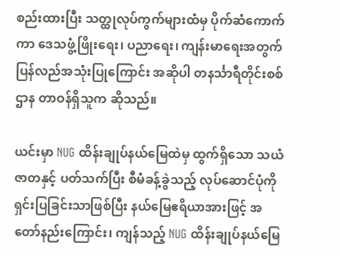စည်းထားပြီး သတ္ထုလုပ်ကွက်များထံမှ ပိုက်ဆံကောက်ကာ ဒေသဖွံ့ဖြိုးရေး၊ ပညာရေး၊ ကျန်းမာရေးအတွက် ပြန်လည်အသုံးပြုကြောင်း အဆိုပါ တနင်္သာရီတိုင်းစစ်ဌာန တာဝန်ရှိသူက ဆိုသည်။

ယင်းမှာ NUG ထိန်းချုပ်နယ်မြေထဲမှ ထွက်ရှိသော သယံဇာတနှင့် ပတ်သက်ပြီး စီမံခန့်ခွဲသည့် လုပ်ဆောင်ပုံကို ရှင်းပြခြင်းသာဖြစ်ပြီး နယ်မြေဧရိယာအားဖြင့် အတော်နည်းကြောင်း၊ ကျန်သည့် NUG ထိန်းချုပ်နယ်မြေ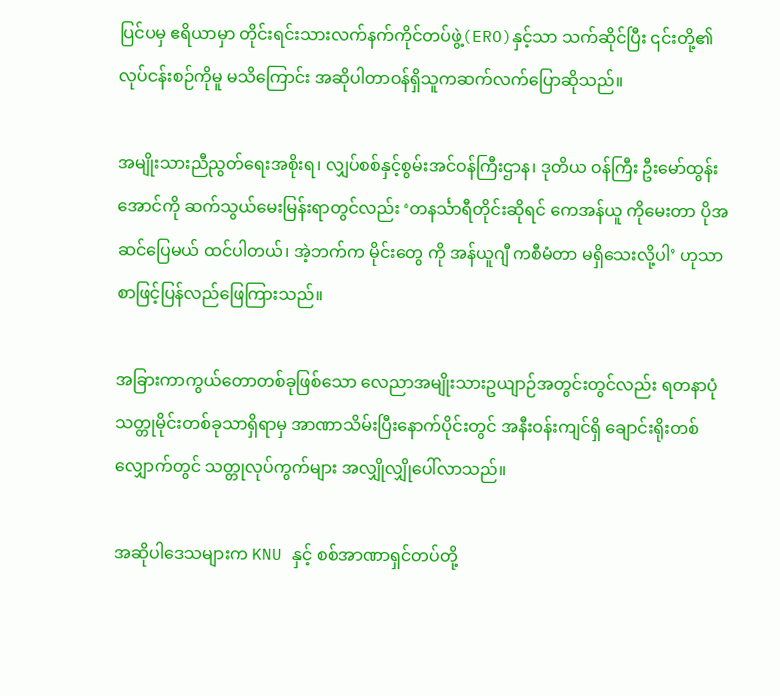ပြင်ပမှ ဧရိယာမှာ တိုင်းရင်းသားလက်နက်ကိုင်တပ်ဖွဲ့(ERO)နှင့်သာ သက်ဆိုင်ပြီး ၎င်းတို့၏ လုပ်ငန်းစဉ်ကိုမူ မသိကြောင်း အဆိုပါတာဝန်ရှိသူကဆက်လက်ပြောဆိုသည်။

အမျိုးသားညီညွတ်ရေးအစိုးရ၊ လျှပ်စစ်နှင့်စွမ်းအင်ဝန်ကြီးဌာန၊ ဒုတိယ ဝန်ကြီး ဦးမော်ထွန်းအောင်ကို ဆက်သွယ်မေးမြန်းရာတွင်လည်း ‘တနင်္သာရီတိုင်းဆိုရင် ကေအန်ယူ ကိုမေးတာ ပိုအဆင်ပြေမယ် ထင်ပါတယ်၊ အဲ့ဘက်က မိုင်းတွေ ကို အန်ယူဂျီ ကစီမံတာ မရှိသေးလို့ပါ’ ဟုသာ စာဖြင့်ပြန်လည်ဖြေကြားသည်။

အခြားကာကွယ်တောတစ်ခုဖြစ်သော လေညာအမျိုးသားဥယျာဉ်အတွင်းတွင်လည်း ရတနာပုံသတ္တုမိုင်းတစ်ခုသာရှိရာမှ အာဏာသိမ်းပြီးနောက်ပိုင်းတွင် အနီးဝန်းကျင်ရှိ ချောင်းရိုးတစ်လျှောက်တွင် သတ္တုလုပ်ကွက်များ အလျှိုလျှိုပေါ်လာသည်။

အဆိုပါဒေသများက KNU နှင့် စစ်အာဏာရှင်တပ်တို့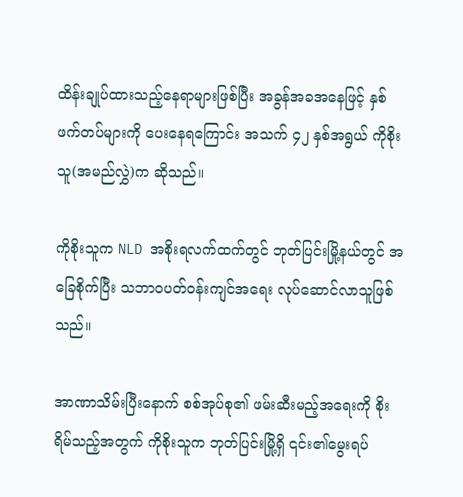ထိန်းချုပ်ထားသည့်နေရာများဖြစ်ပြီး အခွန်အခအနေဖြင့် နှစ်ဖက်တပ်များကို ပေးနေရကြောင်း အသက် ၄၂ နှစ်အရွယ် ကိုစိုးသူ(အမည်လွှဲ)က ဆိုသည်။

ကိုစိုးသူက NLD အစိုးရလက်ထက်တွင် ဘုတ်ပြင်းမြို့နယ်တွင် အခြေစိုက်ပြီး သဘာဝပတ်ဝန်းကျင်အရေး လုပ်ဆောင်လာသူဖြစ်သည်။

အာဏာသိမ်းပြီးနောက် စစ်အုပ်စု၏ ဖမ်းဆီးမည့်အရေးကို စိုးရိမ်သည့်အတွက် ကိုစိုးသူက ဘုတ်ပြင်းမြို့ရှိ ၎င်း၏မွေးရပ်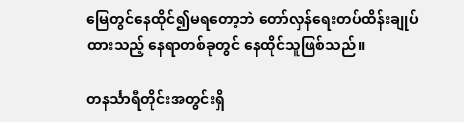မြေတွင်နေထိုင်၍မရတော့ဘဲ တော်လှန်ရေးတပ်ထိန်းချုပ်ထားသည့် နေရာတစ်ခုတွင် နေထိုင်သူဖြစ်သည်။

တနင်္သာရီတိုင်းအတွင်းရှိ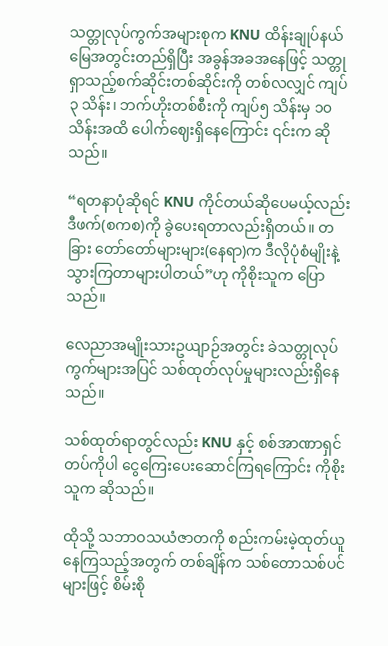သတ္တုလုပ်ကွက်အများစုက KNU ထိန်းချုပ်နယ်မြေအတွင်းတည်ရှိပြီး အခွန်အခအနေဖြင့် သတ္တုရှာသည့်စက်ဆိုင်းတစ်ဆိုင်းကို တစ်လလျှင် ကျပ် ၃ သိန်း၊ ဘက်ဟိုးတစ်စီးကို ကျပ်၅ သိန်းမှ ၁၀ သိန်းအထိ ပေါက်ဈေးရှိနေကြောင်း ၎င်းက ဆိုသည်။

“ရတနာပုံဆိုရင် KNU ကိုင်တယ်ဆိုပေမယ့်လည်း ဒီဖက်(စကစ)ကို ခွဲပေးရတာလည်းရှိတယ်။ တခြား တော်တော်များများ(နေရာ)က ဒီလိုပုံစံမျိုးနဲ့ သွားကြတာများပါတယ်”ဟု ကိုစိုးသူက ပြောသည်။

လေညာအမျိုးသားဥယျာဉ်အတွင်း ခဲသတ္တုလုပ်ကွက်များအပြင် သစ်ထုတ်လုပ်မှုများလည်းရှိနေသည်။

သစ်ထုတ်ရာတွင်လည်း KNU နှင့် စစ်အာဏာရှင်တပ်ကိုပါ ငွေကြေးပေးဆောင်ကြရကြောင်း ကိုစိုးသူက ဆိုသည်။

ထိုသို့ သဘာဝသယံဇာတကို စည်းကမ်းမဲ့ထုတ်ယူနေကြသည့်အတွက် တစ်ချိန်က သစ်တောသစ်ပင်များဖြင့် စိမ်းစို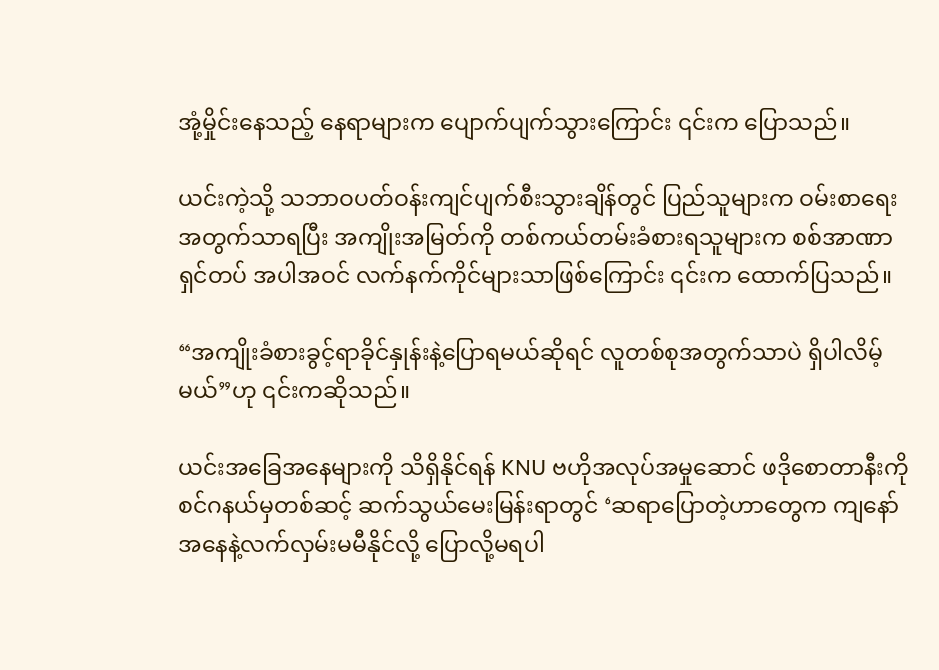အုံ့မှိုင်းနေသည့် နေရာများက ပျောက်ပျက်သွားကြောင်း ၎င်းက ပြောသည်။

ယင်းကဲ့သို့ သဘာဝပတ်ဝန်းကျင်ပျက်စီးသွားချိန်တွင် ပြည်သူများက ဝမ်းစာရေးအတွက်သာရပြီး အကျိုးအမြတ်ကို တစ်ကယ်တမ်းခံစားရသူများက စစ်အာဏာရှင်တပ် အပါအဝင် လက်နက်ကိုင်များသာဖြစ်ကြောင်း ၎င်းက ထောက်ပြသည်။

“အကျိုးခံစားခွင့်ရာခိုင်နှုန်းနဲ့ပြောရမယ်ဆိုရင် လူတစ်စုအတွက်သာပဲ ရှိပါလိမ့်မယ်”ဟု ၎င်းကဆိုသည်။

ယင်းအခြေအနေများကို သိရှိနိုင်ရန် KNU ဗဟိုအလုပ်အမှုဆောင် ဖဒိုစောတာနီးကို စင်ဂနယ်မှတစ်ဆင့် ဆက်သွယ်မေးမြန်းရာတွင် ‘ဆရာပြောတဲ့ဟာတွေက ကျနော်အနေနဲ့လက်လှမ်းမမီနိုင်လို့ ပြောလို့မရပါ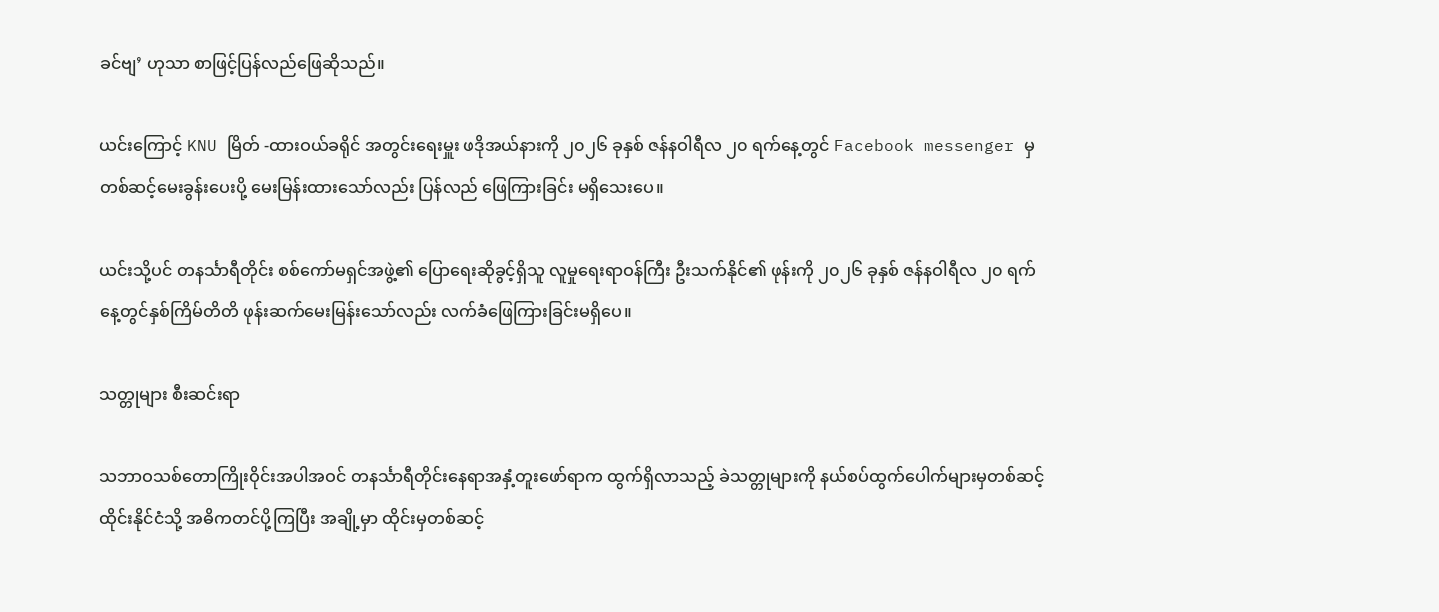ခင်ဗျ’ ဟုသာ စာဖြင့်ပြန်လည်ဖြေဆိုသည်။

ယင်းကြောင့် KNU မြိတ် -ထားဝယ်ခရိုင် အတွင်းရေးမှူး ဖဒိုအယ်နားကို ၂၀၂၆ ခုနှစ် ဇန်နဝါရီလ ၂၀ ရက်နေ့တွင် Facebook messenger မှတစ်ဆင့်မေးခွန်းပေးပို့ မေးမြန်းထားသော်လည်း ပြန်လည် ဖြေကြားခြင်း မရှိသေးပေ။

ယင်းသို့ပင် တနင်္သာရီတိုင်း စစ်ကော်မရှင်အဖွဲ့၏ ပြောရေးဆိုခွင့်ရှိသူ လူမှုရေးရာဝန်ကြီး ဦးသက်နိုင်၏ ဖုန်းကို ၂၀၂၆ ခုနှစ် ဇန်နဝါရီလ ၂၀ ရက်နေ့တွင်နှစ်ကြိမ်တိတိ ဖုန်းဆက်မေးမြန်းသော်လည်း လက်ခံဖြေကြားခြင်းမရှိပေ။

သတ္တုများ စီးဆင်းရာ

သဘာဝသစ်တောကြိုးဝိုင်းအပါအဝင် တနင်္သာရီတိုင်းနေရာအနှံ့တူးဖော်ရာက ထွက်ရှိလာသည့် ခဲသတ္တုများကို နယ်စပ်ထွက်ပေါက်များမှတစ်ဆင့် ထိုင်းနိုင်ငံသို့ အဓိကတင်ပို့ကြပြီး အချို့မှာ ထိုင်းမှတစ်ဆင့်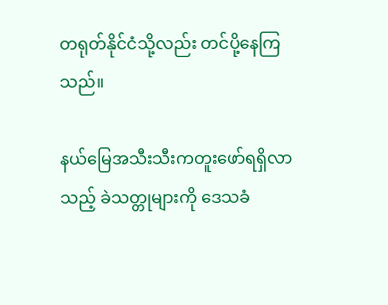တရုတ်နိုင်ငံသို့လည်း တင်ပို့နေကြသည်။

နယ်မြေအသီးသီးကတူးဖော်ရရှိလာသည့် ခဲသတ္တုများကို ဒေသခံ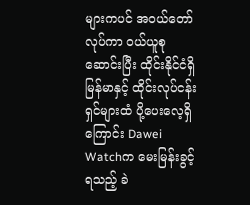များကပင် အဝယ်တော်လုပ်ကာ ဝယ်ယူစုဆောင်းပြီး ထိုင်းနိုင်ငံရှိ မြန်မာနှင့် ထိုင်းလုပ်ငန်းရှင်များထံ ပို့ပေးလေ့ရှိကြောင်း Dawei Watchက မေးမြန်းခွင့်ရသည့် ခဲ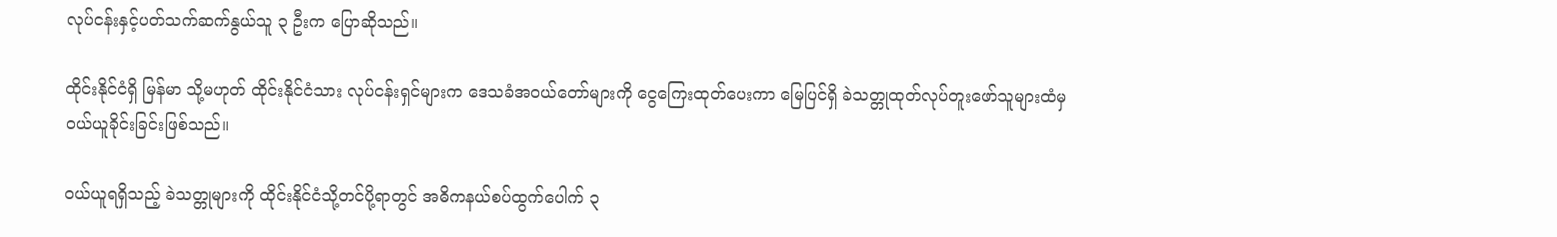လုပ်ငန်းနှင့်ပတ်သက်ဆက်နွယ်သူ ၃ ဦးက ပြောဆိုသည်။

ထိုင်းနိုင်ငံရှိ မြန်မာ သို့မဟုတ် ထိုင်းနိုင်ငံသား လုပ်ငန်းရှင်များက ဒေသခံအဝယ်တော်များကို ငွေကြေးထုတ်ပေးကာ မြေပြင်ရှိ ခဲသတ္တုထုတ်လုပ်တူးဖော်သူများထံမှ ဝယ်ယူခိုင်းခြင်းဖြစ်သည်။

ဝယ်ယူရရှိသည့် ခဲသတ္တုများကို ထိုင်းနိုင်ငံသို့တင်ပို့ရာတွင် အဓိကနယ်စပ်ထွက်ပေါက် ၃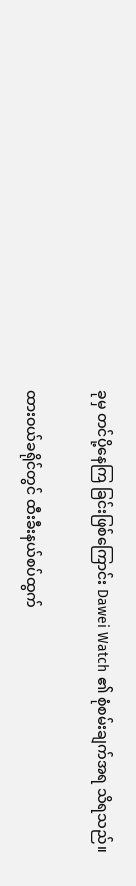ခုမှ တင်ပို့နေကြ ခြင်းဖြစ်ကြောင်း Dawei Watch ၏ စုံစမ်းချက်အရ သိရသည်။

ထားဝယ်ခရိုင်တွင် ထီးခီးနယ်စပ်ထွက်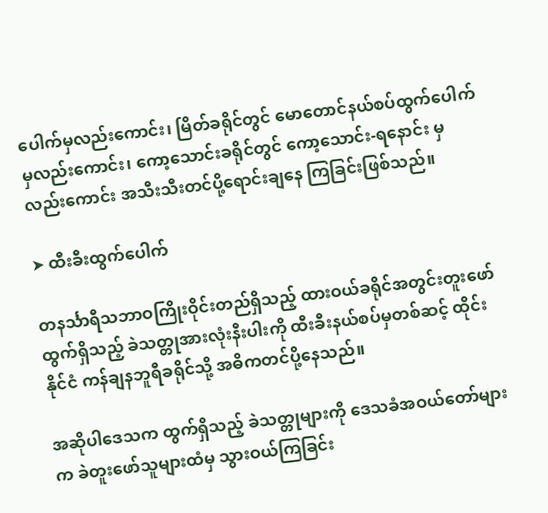ပေါက်မှလည်းကောင်း၊ မြိတ်ခရိုင်တွင် မောတောင်နယ်စပ်ထွက်ပေါက် မှလည်းကောင်း၊ ကော့သောင်းခရိုင်တွင် ကော့သောင်း-ရနောင်း မှလည်းကောင်း အသီးသီးတင်ပို့ရောင်းချနေ ကြခြင်းဖြစ်သည်။

➤ ထီးခီးထွက်ပေါက်

တနင်္သာရီသဘာဝကြိုးဝိုင်းတည်ရှိသည့် ထားဝယ်ခရိုင်အတွင်းတူးဖော်ထွက်ရှိသည့် ခဲသတ္တုအားလုံးနီးပါးကို ထီးခီးနယ်စပ်မှတစ်ဆင့် ထိုင်းနိုင်ငံ ကန်ချနဘူရီခရိုင်သို့ အဓိကတင်ပို့နေသည်။

အဆိုပါဒေသက ထွက်ရှိသည့် ခဲသတ္တုများကို ဒေသခံအဝယ်တော်များက ခဲတူးဖော်သူများထံမှ သွားဝယ်ကြခြင်း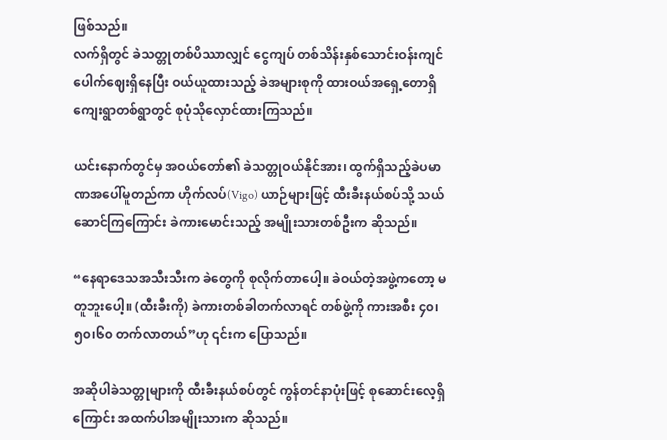ဖြစ်သည်။
လက်ရှိတွင် ခဲသတ္တုတစ်ပိဿာလျှင် ငွေကျပ် တစ်သိန်းနှစ်သောင်းဝန်းကျင်ပေါက်ဈေးရှိနေပြီး ဝယ်ယူထားသည့် ခဲအများစုကို ထားဝယ်အရှေ့တောရှိ ကျေးရွာတစ်ရွာတွင် စုပုံသိုလှောင်ထားကြသည်။

ယင်းနောက်တွင်မှ အဝယ်တော်၏ ခဲသတ္တုဝယ်နိုင်အား၊ ထွက်ရှိသည့်ခဲပမာဏအပေါ်မူတည်ကာ ဟိုက်လပ်(Vigo) ယာဉ်များဖြင့် ထီးခီးနယ်စပ်သို့ သယ်ဆောင်ကြကြောင်း ခဲကားမောင်းသည့် အမျိုးသားတစ်ဦးက ဆိုသည်။

“နေရာဒေသအသီးသီးက ခဲတွေကို စုလိုက်တာပေါ့။ ခဲဝယ်တဲ့အဖွဲ့ကတော့ မတူဘူးပေါ့။ (ထီးခီးကို) ခဲကားတစ်ခါတက်လာရင် တစ်ဖွဲ့ကို ကားအစီး ၄၀၊ ၅၀၊၆၀ တက်လာတယ်”ဟု ၎င်းက ပြောသည်။

အဆိုပါခဲသတ္တုများကို ထီးခီးနယ်စပ်တွင် ကွန်တင်နာပုံးဖြင့် စုဆောင်းလေ့ရှိကြောင်း အထက်ပါအမျိုးသားက ဆိုသည်။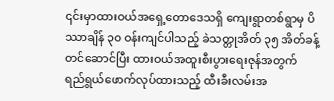၎င်းမှာထားဝယ်အရှေ့တောဒေသရှိ ကျေးရွာတစ်ရွာမှ ပိဿာချိန် ၃၀ ဝန်းကျင်ပါသည့် ခဲသတ္တုအိတ် ၃၅ အိတ်ခန့် တင်ဆောင်ပြီး ထားဝယ်အထူးစီးပွားရေးဇုန်အတွက် ရည်ရွယ်ဖောက်လုပ်ထားသည့် ထီးခီးလမ်းအ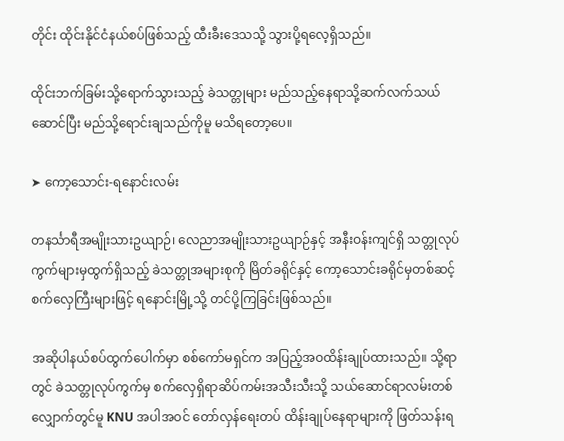တိုင်း ထိုင်းနိုင်ငံနယ်စပ်ဖြစ်သည့် ထီးခီးဒေသသို့ သွားပို့ရလေ့ရှိသည်။

ထိုင်းဘက်ခြမ်းသို့ရောက်သွားသည့် ခဲသတ္တုများ မည်သည့်နေရာသို့ဆက်လက်သယ်ဆောင်ပြီး မည်သို့ရောင်းချသည်ကိုမူ မသိရတော့ပေ။

➤ ကော့သောင်း-ရနောင်းလမ်း

တနင်္သာရီအမျိုးသားဥယျာဉ်၊ လေညာအမျိုးသားဥယျာဉ်နှင့် အနီးဝန်းကျင်ရှိ သတ္တုလုပ်ကွက်များမှထွက်ရှိသည့် ခဲသတ္တုအများစုကို မြိတ်ခရိုင်နှင့် ကော့သောင်းခရိုင်မှတစ်ဆင့် စက်လှေကြီးများဖြင့် ရနောင်းမြို့သို့ တင်ပို့ကြခြင်းဖြစ်သည်။

အဆိုပါနယ်စပ်ထွက်ပေါက်မှာ စစ်ကော်မရှင်က အပြည့်အဝထိန်းချုပ်ထားသည်။ သို့ရာတွင် ခဲသတ္တုလုပ်ကွက်မှ စက်လှေရှိရာဆိပ်ကမ်းအသီးသီးသို့ သယ်ဆောင်ရာလမ်းတစ်လျှောက်တွင်မူ KNU အပါအဝင် တော်လှန်ရေးတပ် ထိန်းချုပ်နေရာများကို ဖြတ်သန်းရ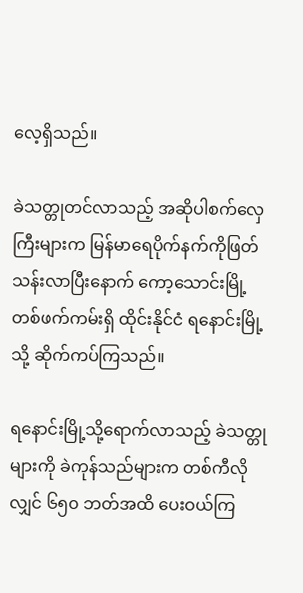လေ့ရှိသည်။

ခဲသတ္တုတင်လာသည့် အဆိုပါစက်လှေကြီးများက မြန်မာရေပိုက်နက်ကိုဖြတ်သန်းလာပြီးနောက် ကော့သောင်းမြို့တစ်ဖက်ကမ်းရှိ ထိုင်းနိုင်ငံ ရနောင်းမြို့သို့ ဆိုက်ကပ်ကြသည်။

ရနောင်းမြို့သို့ရောက်လာသည့် ခဲသတ္တုများကို ခဲကုန်သည်များက တစ်ကီလိုလျှင် ၆၅၀ ဘတ်အထိ ပေးဝယ်ကြ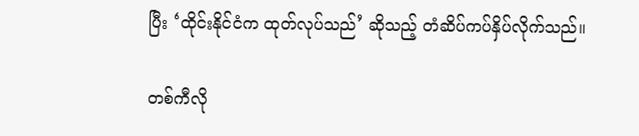ပြီး ‘ထိုင်းနိုင်ငံက ထုတ်လုပ်သည်’ ဆိုသည့် တံဆိပ်ကပ်နှိပ်လိုက်သည်။

တစ်ကီလို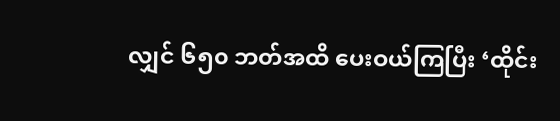လျှင် ၆၅၀ ဘတ်အထိ ပေးဝယ်ကြပြီး ‘ထိုင်း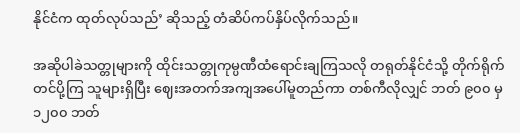နိုင်ငံက ထုတ်လုပ်သည်’ ဆိုသည့် တံဆိပ်ကပ်နှိပ်လိုက်သည်။

အဆိုပါခဲသတ္တုများကို ထိုင်းသတ္တုကုမ္ပဏီထံရောင်းချကြသလို တရုတ်နိုင်ငံသို့ တိုက်ရိုက်တင်ပို့ကြ သူများရှိပြီး ဈေးအတက်အကျအပေါ်မူတည်ကာ တစ်ကီလိုလျှင် ဘတ် ၉၀၀ မှ ၁၂၀၀ ဘတ်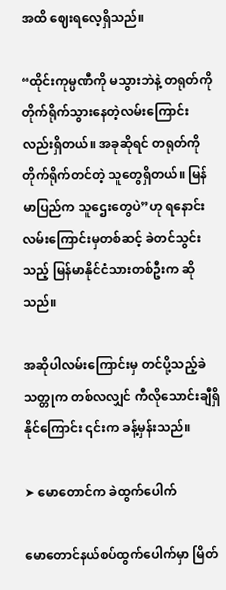အထိ ဈေးရလေ့ရှိသည်။

“ထိုင်းကုမ္ပဏီကို မသွားဘဲနဲ့ တရုတ်ကို တိုက်ရိုက်သွားနေတဲ့လမ်းကြောင်းလည်းရှိတယ်။ အခုဆိုရင် တရုတ်ကို တိုက်ရိုက်တင်တဲ့ သူတွေရှိတယ်။ မြန်မာပြည်က သူဌေးတွေပဲ”ဟု ရနောင်းလမ်းကြောင်းမှတစ်ဆင့် ခဲတင်သွင်းသည့် မြန်မာနိုင်ငံသားတစ်ဦးက ဆိုသည်။

အဆိုပါလမ်းကြောင်းမှ တင်ပို့သည့်ခဲသတ္တုက တစ်လလျှင် ကီလိုသောင်းချီရှိနိုင်ကြောင်း ၎င်းက ခန့်မှန်းသည်။

➤ မောတောင်က ခဲထွက်ပေါက်

မောတောင်နယ်စပ်ထွက်ပေါက်မှာ မြိတ်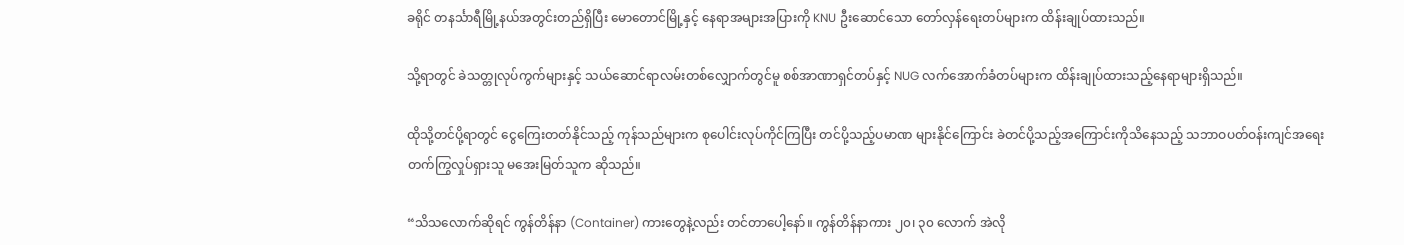ခရိုင် တနင်္သာရီမြို့နယ်အတွင်းတည်ရှိပြီး မောတောင်မြို့နှင့် နေရာအများအပြားကို KNU ဦးဆောင်သော တော်လှန်ရေးတပ်များက ထိန်းချုပ်ထားသည်။

သို့ရာတွင် ခဲသတ္တုလုပ်ကွက်များနှင့် သယ်ဆောင်ရာလမ်းတစ်လျှောက်တွင်မူ စစ်အာဏာရှင်တပ်နှင့် NUG လက်အောက်ခံတပ်များက ထိန်းချုပ်ထားသည့်နေရာများရှိသည်။

ထိုသို့တင်ပို့ရာတွင် ငွေကြေးတတ်နိုင်သည့် ကုန်သည်များက စုပေါင်းလုပ်ကိုင်ကြပြီး တင်ပို့သည့်ပမာဏ များနိုင်ကြောင်း ခဲတင်ပို့သည့်အကြောင်းကိုသိနေသည့် သဘာဝပတ်ဝန်းကျင်အရေး တက်ကြွလှုပ်ရှားသူ မအေးမြတ်သူက ဆိုသည်။

“သိသလောက်ဆိုရင် ကွန်တိန်နာ (Container) ကားတွေနဲ့လည်း တင်တာပေါ့နော်။ ကွန်တိန်နာကား ၂၀၊ ၃၀ လောက် အဲလို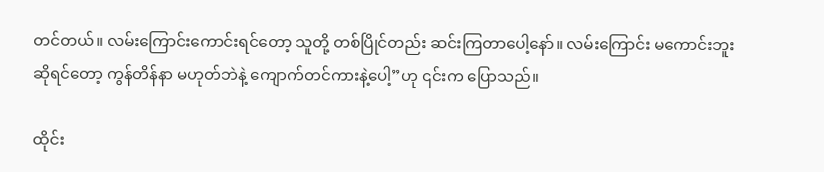တင်တယ်။ လမ်းကြောင်းကောင်းရင်တော့ သူတို့ တစ်ပြိုင်တည်း ဆင်းကြတာပေါ့နော်။ လမ်းကြောင်း မကောင်းဘူးဆိုရင်တော့ ကွန်တိန်နာ မဟုတ်ဘဲနဲ့ ကျောက်တင်ကားနဲ့ပေါ့”ဟု ၎င်းက ပြောသည်။

ထိုင်း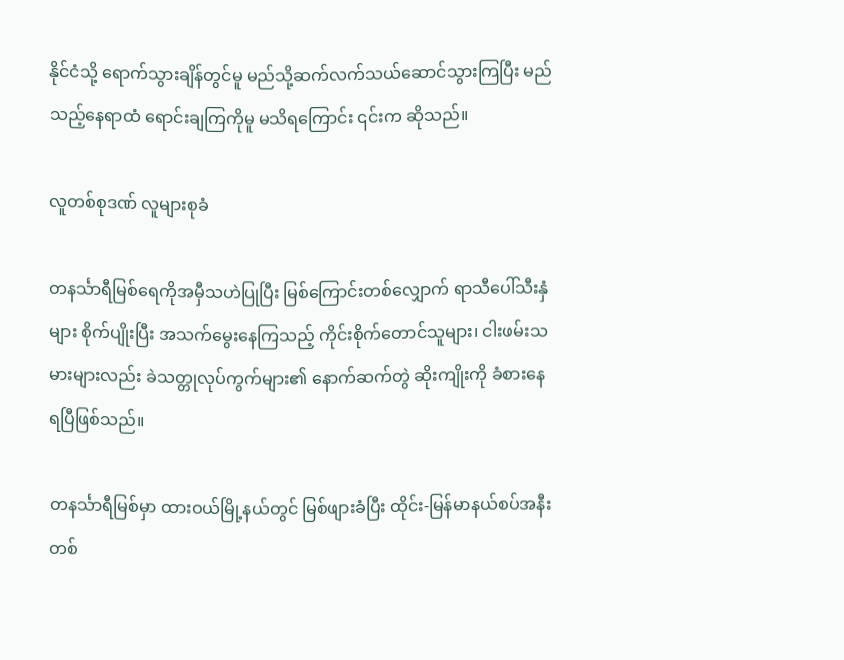နိုင်ငံသို့ ရောက်သွားချိန်တွင်မူ မည်သို့ဆက်လက်သယ်ဆောင်သွားကြပြီး မည်သည့်နေရာထံ ရောင်းချကြကိုမူ မသိရကြောင်း ၎င်းက ဆိုသည်။

လူတစ်စုဒဏ် လူများစုခံ

တနင်္သာရီမြစ်ရေကိုအမှီသဟဲပြုပြီး မြစ်ကြောင်းတစ်လျှောက် ရာသီပေါ်သီးနှံများ စိုက်ပျိုးပြီး အသက်မွေးနေကြသည့် ကိုင်းစိုက်တောင်သူများ၊ ငါးဖမ်းသမားများလည်း ခဲသတ္တုလုပ်ကွက်များ၏ နောက်ဆက်တွဲ ဆိုးကျိုးကို ခံစားနေရပြီဖြစ်သည်။

တနင်္သာရီမြစ်မှာ ထားဝယ်မြို့နယ်တွင် မြစ်ဖျားခံပြီး ထိုင်း-မြန်မာနယ်စပ်အနီးတစ်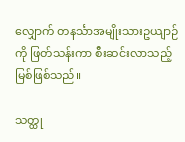လျှောက် တနင်္သာအမျိုးသားဥယျာဉ်ကို ဖြတ်သန်းကာ စီးဆင်းလာသည့်မြစ်ဖြစ်သည်။

သတ္ထု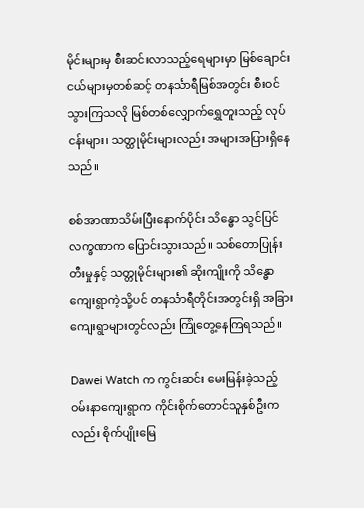မိုင်းများမှ စီးဆင်းလာသည့်ရေများမှာ မြစ်ချောင်းငယ်များမှတစ်ဆင့် တနင်္သာရီမြစ်အတွင်း စီးဝင်သွားကြသလို မြစ်တစ်လျှောက်ရွှေတူးသည့် လုပ်ငန်းများ၊ သတ္ထုမိုင်းများလည်း အများအပြားရှိနေသည်။

စစ်အာဏာသိမ်းပြီးနောက်ပိုင်း သိန္ဓော သွင်ပြင်လက္ခဏာက ပြောင်းသွားသည်။ သစ်တောပြုန်းတီးမှုနှင့် သတ္တုမိုင်းများ၏ ဆိုးကျိုးကို သိန္ဓောကျေးရွာကဲ့သို့ပင် တနင်္သာရီတိုင်းအတွင်းရှိ အခြားကျေးရွာများတွင်လည်း ကြုံတွေ့နေကြရသည်။

Dawei Watch က ကွင်းဆင်း မေးမြန်းခဲ့သည့် ဝမ်းနာကျေးရွာက ကိုင်းစိုက်တောင်သူနှစ်ဦးကလည်း စိုက်ပျိုးမြေ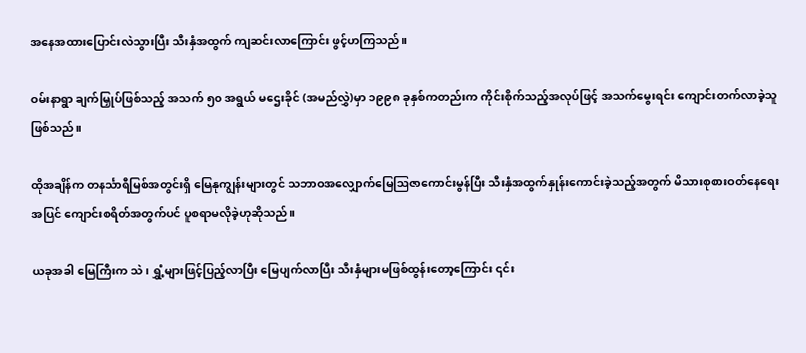အနေအထားပြောင်းလဲသွားပြီး သီးနှံအထွက် ကျဆင်းလာကြောင်း ဖွင့်ဟကြသည်။

ဝမ်းနာရွာ ချက်မြှုပ်ဖြစ်သည့် အသက် ၅၀ အရွယ် မဌေးခိုင် (အမည်လွှဲ)မှာ ၁၉၉၈ ခုနှစ်ကတည်းက ကိုင်းစိုက်သည့်အလုပ်ဖြင့် အသက်မွေးရင်း ကျောင်းတက်လာခဲ့သူဖြစ်သည်။

ထိုအချိန်က တနင်္သာရီမြစ်အတွင်းရှိ မြေနုကျွန်းများတွင် သဘာဝအလျှောက်မြေဩဇာကောင်းမွန်ပြီး သီးနှံအထွက်နှုန်းကောင်းခဲ့သည့်အတွက် မိသားစုစားဝတ်နေရေးအပြင် ကျောင်းစရိတ်အတွက်ပင် ပူစရာမလိုခဲ့ဟုဆိုသည်။

ယခုအခါ မြေကြီးက သဲ၊ ရွှံ့များဖြင့်ပြည့်လာပြီး မြေပျက်လာပြီး သီးနှံများမဖြစ်ထွန်းတော့ကြောင်း ၎င်း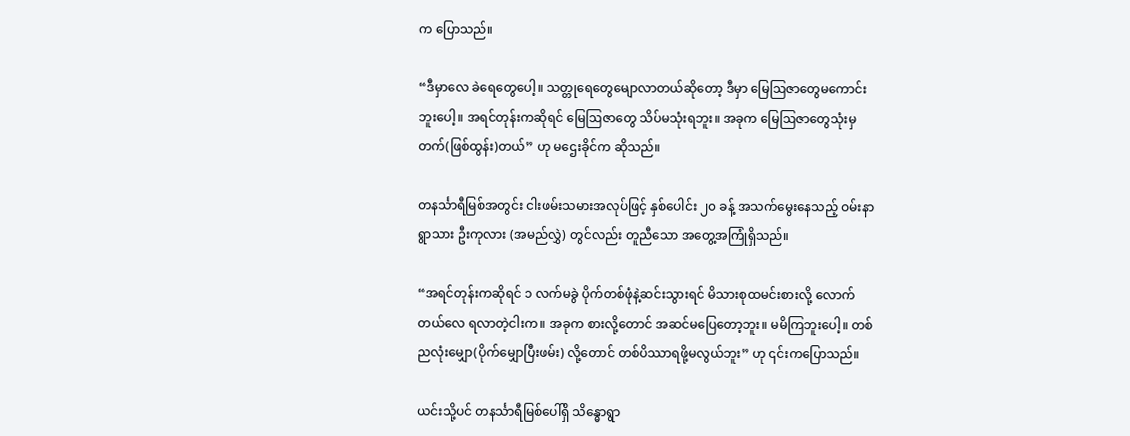က ပြောသည်။

“ဒီမှာလေ ခဲရေတွေပေါ့။ သတ္တုရေတွေမျောလာတယ်ဆိုတော့ ဒီမှာ မြေဩဇာတွေမကောင်းဘူးပေါ့။ အရင်တုန်းကဆိုရင် မြေဩဇာတွေ သိပ်မသုံးရဘူး။ အခုက မြေဩဇာတွေသုံးမှ တက်(ဖြစ်ထွန်း)တယ်” ဟု မဌေးခိုင်က ဆိုသည်။

တနင်္သာရီမြစ်အတွင်း ငါးဖမ်းသမားအလုပ်ဖြင့် နှစ်ပေါင်း ၂၀ ခန့် အသက်မွေးနေသည့် ဝမ်းနာရွာသား ဦးကုလား (အမည်လွှဲ) တွင်လည်း တူညီသော အတွေ့အကြုံရှိသည်။

“အရင်တုန်းကဆိုရင် ၁ လက်မခွဲ ပိုက်တစ်ဖုံနဲ့ဆင်းသွားရင် မိသားစုထမင်းစားလို့ လောက်တယ်လေ ရလာတဲ့ငါးက။ အခုက စားလို့တောင် အဆင်မပြေတော့ဘူး။ မမိကြဘူးပေါ့။ တစ်ညလုံးမျှော(ပိုက်မျှောပြီးဖမ်း) လို့တောင် တစ်ပိဿာရဖို့မလွယ်ဘူး” ဟု ၎င်းကပြောသည်။

ယင်းသို့ပင် တနင်္သာရီမြစ်ပေါ်ရှိ သိန္ဓောရွာ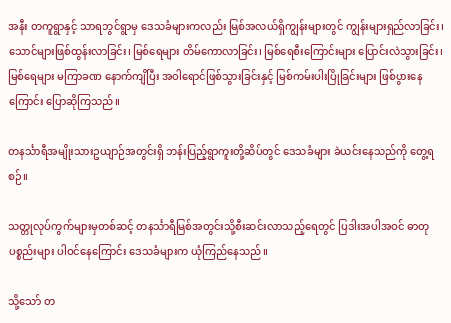အနီး တကူရွာနှင့် သာရဘွင်ရွာမှ ဒေသခံများကလည်း မြစ်အလယ်ရှိကျွန်းများတွင် ကျွန်းများရှည်လာခြင်း၊ သောင်များဖြစ်ထွန်းလာခြင်း၊ မြစ်ရေများ တိမ်ကောလာခြင်း၊ မြစ်ရေစီးကြောင်းများ ပြောင်းလဲသွားခြင်း၊ မြစ်ရေများ မကြာခဏ နောက်ကျိပြီး အဝါရောင်ဖြစ်သွားခြင်းနှင့် မြစ်ကမ်းပါးပြိုခြင်းများ ဖြစ်ပွားနေကြောင်း ပြောဆိုကြသည်။

တနင်္သာရီအမျိုးသားဥယျာဉ်အတွင်းရှိ ဘန်းပြည့်ရွာကူးတို့ဆိပ်တွင် ဒေသခံများ ခဲယင်းနေသည်ကို တွေ့ရစဉ်။

သတ္တုလုပ်ကွက်များမှတစ်ဆင့် တနင်္သာရီမြစ်အတွင်းသို့စီးဆင်းလာသည့်ရေတွင် ပြဒါးအပါအဝင် ဓာတုပစ္စည်းများ ပါဝင်နေကြောင်း ဒေသခံများက ယုံကြည်နေသည်။

သို့သော် တ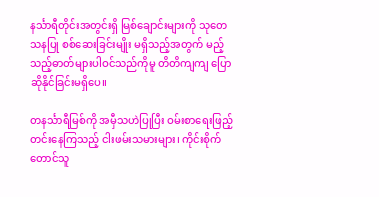နင်္သာရီတိုင်းအတွင်းရှိ မြစ်ချောင်းများကို သုတေသနပြု စစ်ဆေးခြင်းမျိုး မရှိသည့်အတွက် မည့်သည့်ဓာတ်များပါဝင်သည်ကိုမူ တိတိကျကျ ပြောဆိုနိုင်ခြင်းမရှိပေ။

တနင်္သာရီမြစ်ကို အမှီသဟဲပြုပြီး ဝမ်းစာရေးဖြည့်တင်းနေကြသည့် ငါးဖမ်းသမားများ၊ ကိုင်းစိုက်တောင်သူ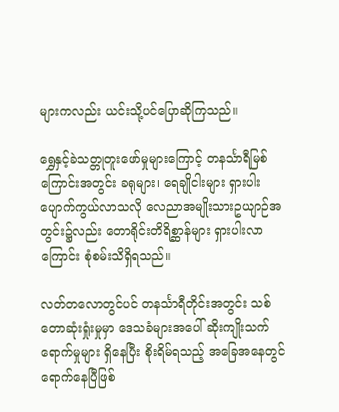များကလည်း ယင်းသို့ပင်ပြောဆိုကြသည်။

ရွှေနှင့်ခဲသတ္တုတူးဖော်မှုများကြောင့် တနင်္သာရီမြစ်ကြောင်းအတွင်း ခရုများ၊ ရေချိုငါးများ ရှားပါးပျောက်ကွယ်လာသလို လေညာအမျိုးသားဥယျာဉ်အတွင်း၌လည်း တောရိုင်းတိရိစ္ဆာန်များ ရှားပါးလာကြောင်း စုံစမ်းသိရှိရသည်။

လတ်တလောတွင်ပင် တနင်္သာရီတိုင်းအတွင်း သစ်တောဆုံးရှုံးမှုမှာ ဒေသခံများအပေါ် ဆိုးကျိုးသက်ရောက်မှုများ ရှိနေပြီး စိုးရိမ်ရသည့် အခြေအနေတွင်ရောက်နေပြီဖြစ်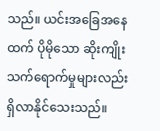သည်။ ယင်းအခြေအနေထက် ပိုမိုသော ဆိုးကျိုးသက်ရောက်မှုများလည်း ရှိလာနိုင်သေးသည်။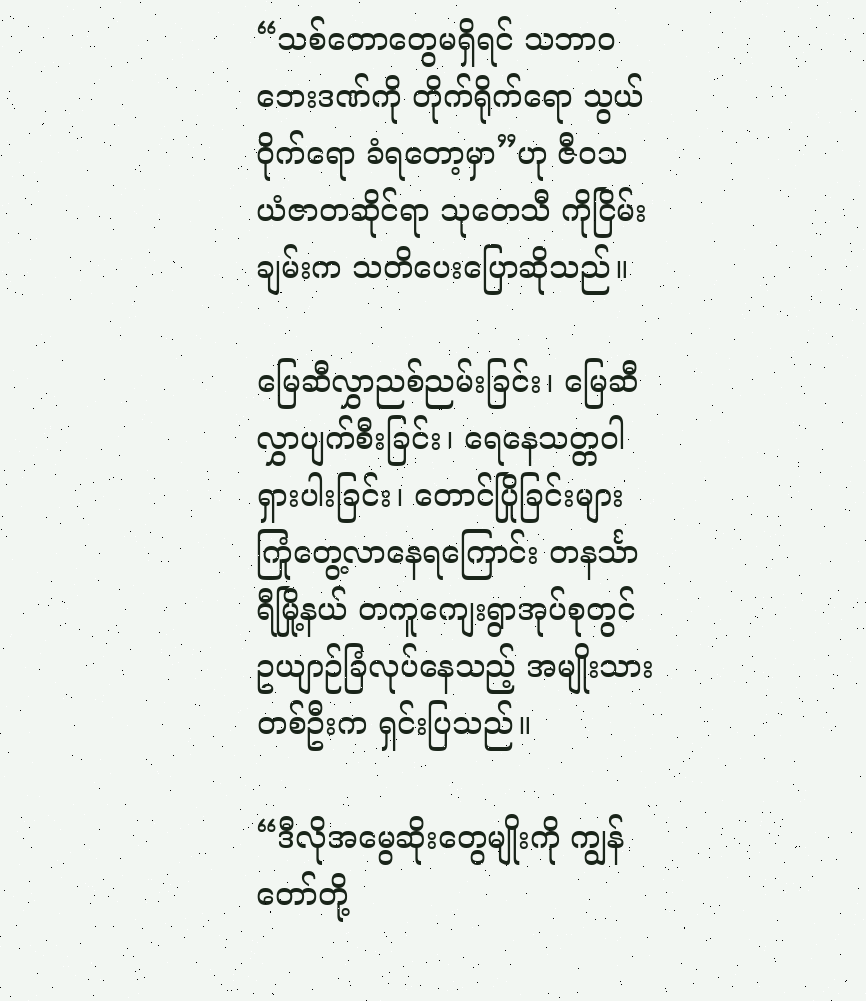“သစ်တောတွေမရှိရင် သဘာဝဘေးဒဏ်ကို တိုက်ရိုက်ရော သွယ်ဝိုက်ရော ခံရတော့မှာ”ဟု ဇီဝသယံဇာတဆိုင်ရာ သုတေသီ ကိုငြိမ်းချမ်းက သတိပေးပြောဆိုသည်။

မြေဆီလွှာညစ်ညမ်းခြင်း၊ မြေဆီလွှာပျက်စီးခြင်း၊ ရေနေသတ္တဝါရှားပါးခြင်း၊ တောင်ပြိုခြင်းများ ကြုံတွေ့လာနေရကြောင်း တနင်္သာရီမြို့နယ် တကူကျေးရွာအုပ်စုတွင် ဥယျာဉ်ခြံလုပ်နေသည့် အမျိုးသားတစ်ဦးက ရှင်းပြသည်။

“ဒီလိုအမွေဆိုးတွေမျိုးကို ကျွန်တော်တို့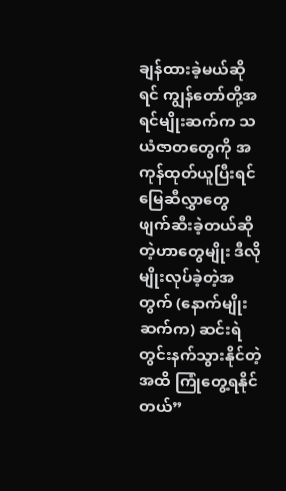ချန်ထားခဲ့မယ်ဆိုရင် ကျွန်တော်တို့အရင်မျိုးဆက်က သယံဇာတတွေကို အကုန်ထုတ်ယူပြီးရင် မြေဆီလွှာတွေ ဖျက်ဆီးခဲ့တယ်ဆိုတဲ့ဟာတွေမျိုး ဒီလိုမျိုးလုပ်ခဲ့တဲ့အတွက် (နောက်မျိုးဆက်က) ဆင်းရဲတွင်းနက်သွားနိုင်တဲ့အထိ ကြုံတွေ့ရနိုင်တယ်”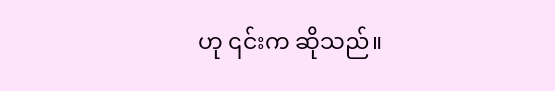ဟု ၎င်းက ဆိုသည်။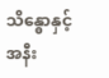သိန္ဓောနှင့် အနီး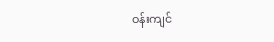ဝန်းကျင်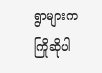ရွာများက ကြိုဆိုပါ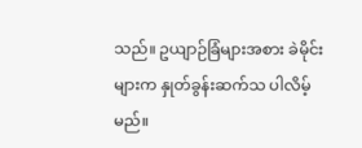သည်။ ဥယျာဉ်ခြံများအစား ခဲမိုင်းများက နှုတ်ခွန်းဆက်သ ပါလိမ့်မည်။